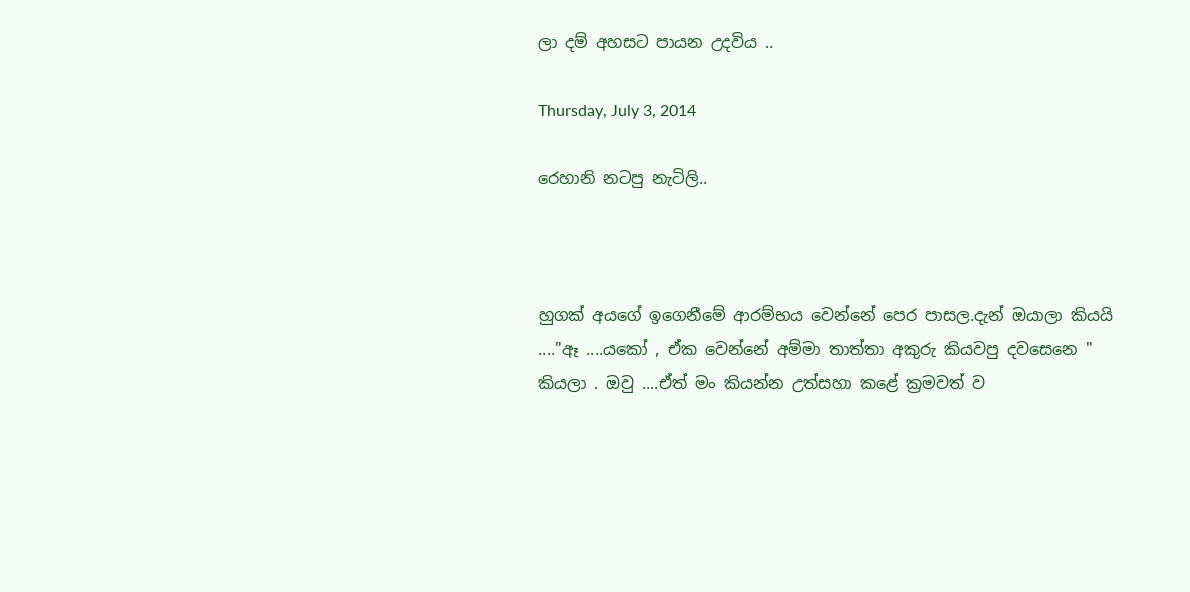ලා දම් අහසට පායන උදවිය ..

Thursday, July 3, 2014

රෙහානි නටපු නැටිලි..



හුගක් අයගේ ඉගෙනීමේ ආරම්භය වෙන්නේ පෙර පාසල.දැන් ඔයාලා කියයි ...."ඈ ....යකෝ , ඒක වෙන්නේ අම්මා තාත්තා අකුරු කියවපු දවසෙනෙ " කියලා . ඔවු ....ඒත් මං කියන්න උත්සහා කළේ ක්‍රමවත් ව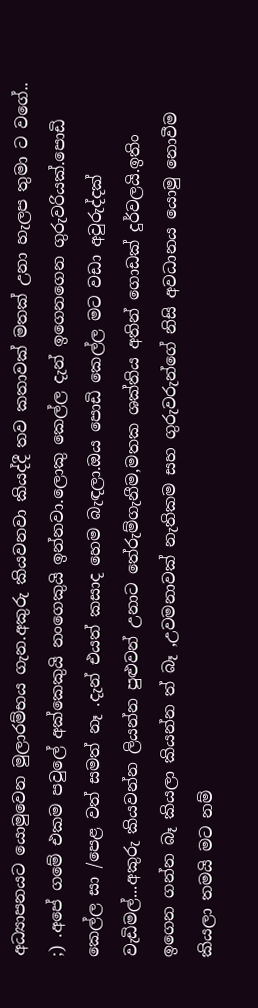අධ්‍යාපනයට යොමුවෙන මුලාරම්භය ගැන.අකුරු කියවනවා කියද්දී තව කතාවක් මතක් උනා හැලප තුමා ට වගේ.. ;) .අපේ ගමේ එකම පවුලේ අක්කෙකුයි නංගෙකුයි ඉන්නවා.ලොකු කෙල්ල දැන් ඉගෙනගෙන ගුරුවරියක්.පොඩි කෙල්ල සා /පෙළ වත් සමත් නෑ .දැන් එයත් කසාද හෙම බැඳලා.ඔය පොඩි කෙල්ල මට වඩා අවුරුද්දක් වැඩිමල්...අකුරු කියවන්න ලියන්න පුළුවන් උනාට තේරුම්ගැනීම,මතක ශක්තිය අතින් ගොඩක් දුර්වලයි.ඉතිං ඉගෙන ගන්න බෑ කියලා කියන්න ත් බෑ ,උවමනාවක් නැතිකම සහ ගුරුවරුන්ගේ නිසි අවධානය යොමු නොවීම කියලා තමයි මට නම්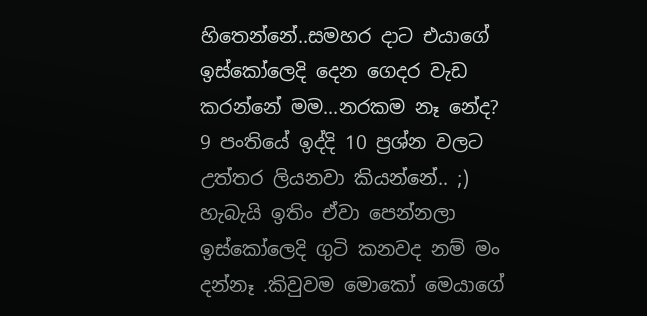හිතෙන්නේ..සමහර දාට එයාගේ ඉස්කෝලෙදි දෙන ගෙදර වැඩ කරන්නේ මම...නරකම නෑ නේද? 9 පංතියේ ඉද්දි 10 ප්‍රශ්න වලට උත්තර ලියනවා කියන්නේ.. ;) හැබැයි ඉතිං ඒවා පෙන්නලා ඉස්කෝලෙදි ගුටි කනවද නම් මං දන්නෑ .කිවුවම මොකෝ මෙයාගේ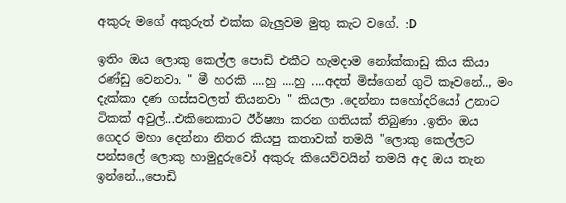අකුරු මගේ අකුරුත් එක්ක බැලුවම මුතු කැට වගේ. :D

ඉතිං ඔය ලොකු කෙල්ල පොඩි එකීට හැමදාම නෝක්කාඩු කිය කියා රණ්ඩු වෙනවා. " මී හරකි ....හු ....හු ....අදත් මිස්ගෙන් ගුටි කෑවනේ.., මං දැක්කා දණ ගස්සවලත් තියනවා " කියලා .දෙන්නා සහෝදරියෝ උනාට ටිකක් අවුල්...එකිනෙකාට ඊර්ෂ්‍යා කරන ගතියක් තිබුණා .ඉතිං ඔය ගෙදර මහා දෙන්නා නිතර කියපු කතාවක් තමයි "ලොකු කෙල්ලට පන්සලේ ලොකු හාමුදුරුවෝ අකුරු කියෙව්වයින් තමයි අද ඔය තැන ඉන්නේ..,පොඩි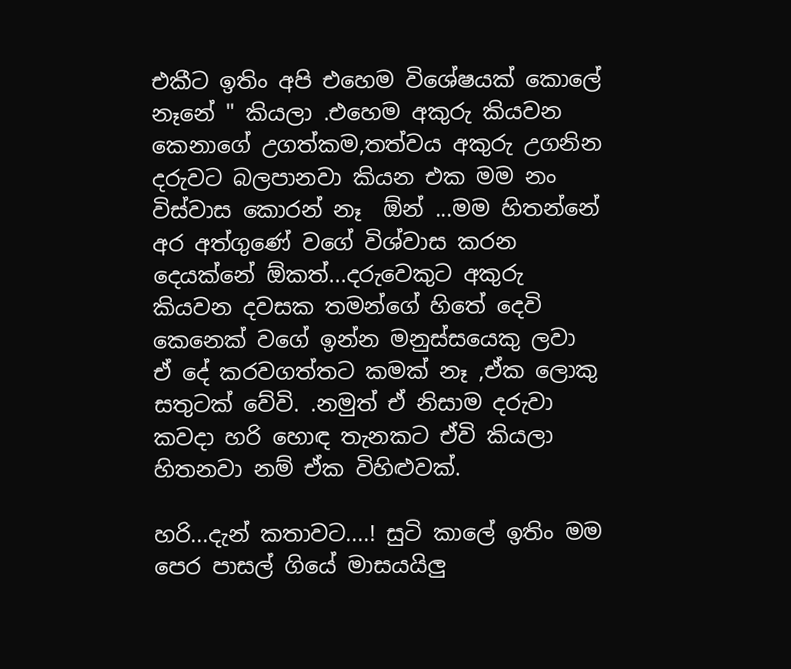එකීට ඉතිං අපි එහෙම විශේෂයක් කොලේ නෑනේ " කියලා .එහෙම අකුරු කියවන කෙනාගේ උගත්කම,තත්වය අකුරු උගනින දරුවට බලපානවා කියන එක මම නං විස්වාස කොරන් නෑ  ඕන් ...මම හිතන්නේ අර අත්ගුණේ වගේ විශ්වාස කරන දෙයක්නේ ඕකත්...දරුවෙකුට අකුරු කියවන දවසක තමන්ගේ හිතේ දෙවි කෙනෙක් වගේ ඉන්න මනුස්සයෙකු ලවා ඒ දේ කරවගත්තට කමක් නෑ ,ඒක ලොකු සතුටක් වේවි. .නමුත් ඒ නිසාම දරුවා කවදා හරි හොඳ තැනකට ඒවි කියලා හිතනවා නම් ඒක විහිළුවක්.

හරි...දැන් කතාවට....! සුටි කාලේ ඉතිං මම පෙර පාසල් ගියේ මාසයයිලු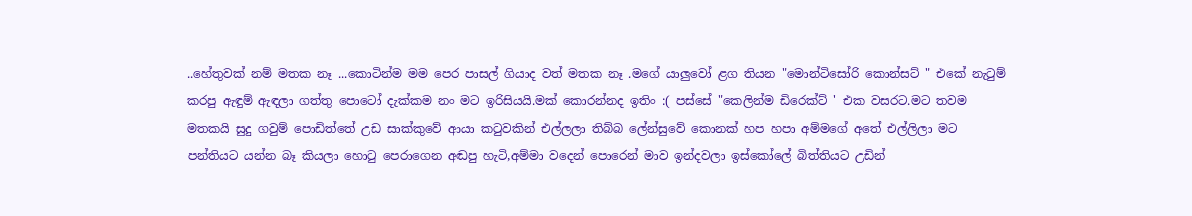..හේතුවක් නම් මතක නෑ ...කොටින්ම මම පෙර පාසල් ගියාද වත් මතක නෑ .මගේ යාලුවෝ ළග තියන "මොන්ටිසෝරි කොන්සට් " එකේ නැටුම් කරපු ඇඳුම් ඇඳලා ගත්තු පොටෝ දැක්කම නං මට ඉරිසියයි.මක් කොරන්නද ඉතිං :( පස්සේ "කෙලින්ම ඩිරෙක්ට් ' එක වසරට.මට තවම මතකයි සුදු ගවුම් පොඩිත්තේ උඩ සාක්කුවේ ආයා කටුවකින් එල්ලලා තිබ්බ ලේන්සුවේ කොනක් හප හපා අම්මගේ අතේ එල්ලිලා මට පන්තියට යන්න බෑ කියලා හොටු පෙරාගෙන අඬපු හැටි,අම්මා වදෙන් පොරෙන් මාව ඉන්දවලා ඉස්කෝලේ බිත්තියට උඩින්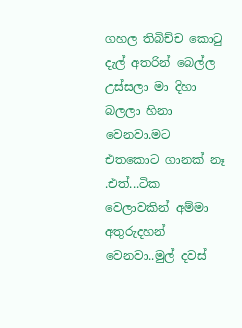ගහල තිබිච්ච කොටු දැල් අතරින් බෙල්ල උස්සලා මා දිහා බලලා හිනා වෙනවා.මට එතකොට ගානක් නෑ .එත්...ටික වෙලාවකින් අම්මා අතුරුදහන් වෙනවා..මුල් දවස්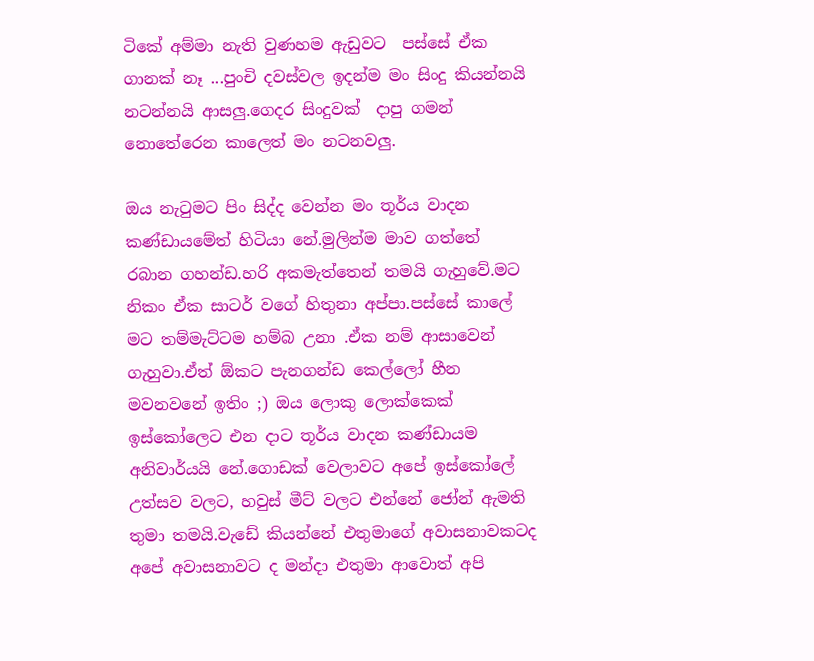ටිකේ අම්මා නැති වුණහම ඇඩුවට  පස්සේ ඒක ගානක් නෑ ...පුංචි දවස්වල ඉදන්ම මං සිංදු කියන්නයි නටන්නයි ආසලු.ගෙදර සිංදුවක්  දාපු ගමන් නොතේරෙන කාලෙත් මං නටනවලු.

ඔය නැටුමට පිං සිද්ද වෙන්න මං තූර්ය වාදන කණ්ඩායමේත් හිටියා නේ.මුලින්ම මාව ගත්තේ රබාන ගහන්ඩ.හරි අකමැත්තෙන් තමයි ගැහුවේ.මට නිකං ඒක සාටර් වගේ හිතුනා අප්පා.පස්සේ කාලේ මට තම්මැට්ටම හම්බ උනා .ඒක නම් ආසාවෙන් ගැහුවා.ඒත් ඕකට පැනගන්ඩ කෙල්ලෝ හීන මවනවනේ ඉතිං ;) ඔය ලොකු ලොක්කෙක් ඉස්කෝලෙට එන දාට තූර්ය වාදන කණ්ඩායම අනිවාර්යයි නේ.ගොඩක් වෙලාවට අපේ ඉස්කෝලේ උත්සව වලට, හවුස් මීට් වලට එන්නේ ජෝන් ඇමති තුමා තමයි.වැඩේ කියන්නේ එතුමාගේ අවාසනාවකටද අපේ අවාසනාවට ද මන්දා එතුමා ආවොත් අපි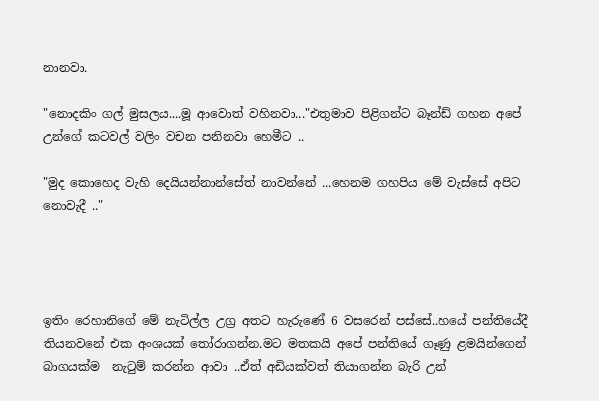නානවා.

"නොදකිං ගල් මුසලය....මූ ආවොත් වහිනවා..."එතුමාව පිළිගන්ට බෑන්ඩ් ගහන අපේ උන්ගේ කටවල් වලිං වචන පනිනවා හෙමීට ..

"මුද කොහෙද වැහි දෙයියන්නාන්සේත් නාවන්නේ ...හෙනම ගහපිය මේ වැස්සේ අපිට නොවැදී .."




ඉතිං රෙහානිගේ මේ නැටිල්ල උග්‍ර අතට හැරුණේ 6 වසරෙන් පස්සේ..හයේ පන්තියේදී තියනවනේ එක අංශයක් තෝරාගන්න.මට මතකයි අපේ පන්තියේ ගෑණු ළමයින්ගෙන් බාගයක්ම  නැටුම් කරන්න ආවා ..ඒත් අඩියක්වත් තියාගන්න බැරි උන්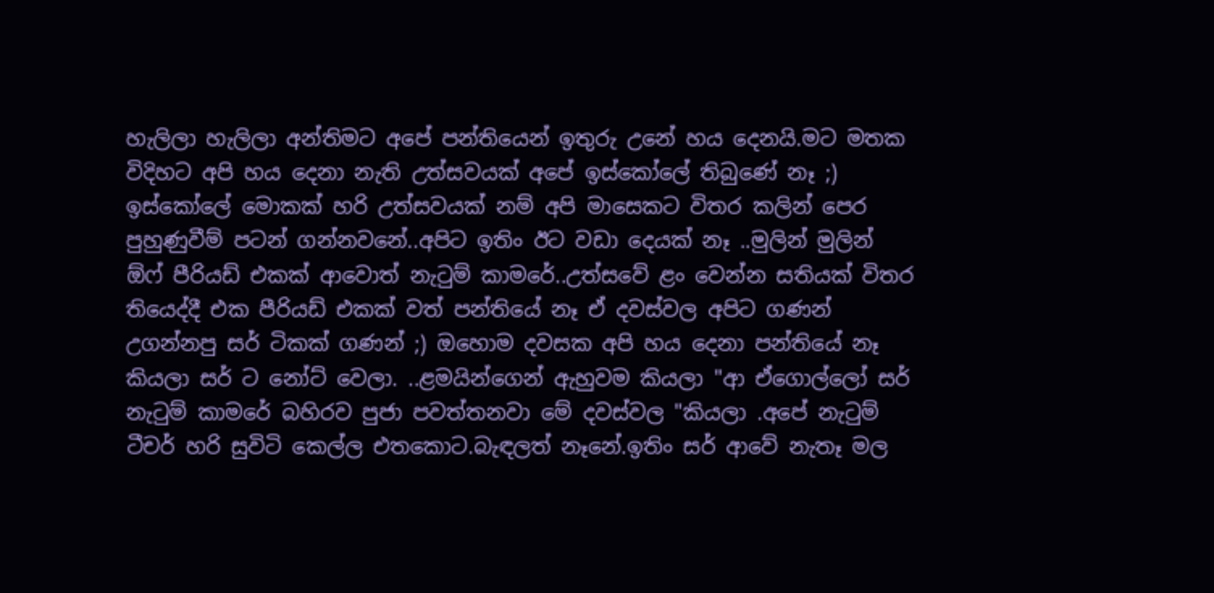හැලිලා හැලිලා අන්තිමට අපේ පන්තියෙන් ඉතුරු උනේ හය දෙනයි.මට මතක විදිහට අපි හය දෙනා නැති උත්සවයක් අපේ ඉස්කෝලේ තිබුණේ නෑ ;) ඉස්කෝලේ මොකක් හරි උත්සවයක් නම් අපි මාසෙකට විතර කලින් පෙර පුහුණුවීම් පටන් ගන්නවනේ..අපිට ඉතිං ඊට වඩා දෙයක් නෑ ..මුලින් මුලින් ඕෆ් පීරියඩ් එකක් ආවොත් නැටුම් කාමරේ..උත්සවේ ළං වෙන්න සතියක් විතර තියෙද්දී එක පීරියඩ් එකක් වත් පන්තියේ නෑ ඒ දවස්වල අපිට ගණන් උගන්නපු සර් ටිකක් ගණන් ;) ඔහොම දවසක අපි හය දෙනා පන්තියේ නෑ කියලා සර් ට නෝට් වෙලා. ..ළමයින්ගෙන් ඇහුවම කියලා "ආ ඒගොල්ලෝ සර්  නැටුම් කාමරේ බහිරව පුජා පවත්තනවා මේ දවස්වල "කියලා .අපේ නැටුම් ටීචර් හරි සුවිටි කෙල්ල එතකොට.බැඳලත් නෑනේ.ඉතිං සර් ආවේ නැතෑ මල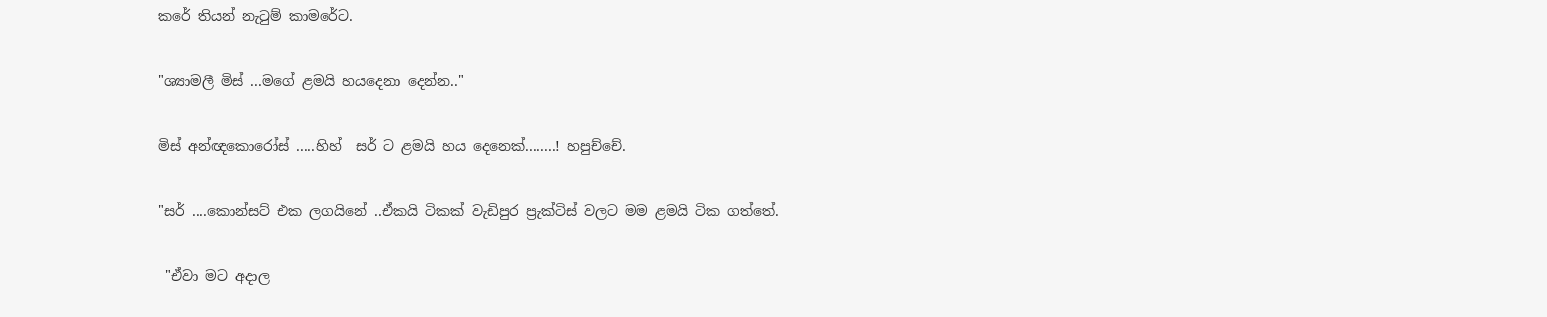කරේ තියන් නැටුම් කාමරේට.

"ශ්‍යාමලී මිස් ...මගේ ළමයි හයදෙනා දෙන්න.."

මිස් අන්ඥකොරෝස් .....හිහ්  සර් ට ළමයි හය දෙනෙක්........! හපුච්චේ.

"සර් ....කොන්සට් එක ලගයිනේ ..ඒකයි ටිකක් වැඩිපුර ප්‍රැක්ටිස් වලට මම ළමයි ටික ගත්තේ.

 "ඒවා මට අදාල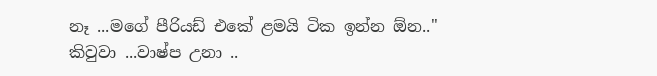නෑ ...මගේ පීරියඩ් එකේ ළමයි ටික ඉන්න ඕන.." කිවුවා ...වාෂ්ප උනා ..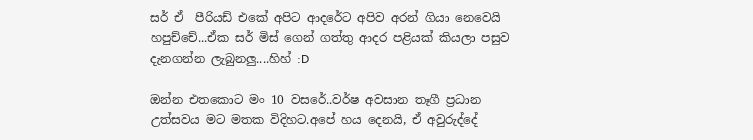සර් ඒ  පීරියඩ් එකේ අපිට ආදරේට අපිව අරන් ගියා නෙවෙයි හපුච්චේ...ඒක සර් මිස් ගෙන් ගත්තු ආදර පළියක් කියලා පසුව දැනගන්න ලැබුනලු....හිහ් :D

ඔන්න එතකොට මං 10 වසරේ..වර්ෂ අවසාන තෑගී ප්‍රධාන උත්සවය මට මතක විදිහට.අපේ හය දෙනයි, ඒ අවුරුද්දේ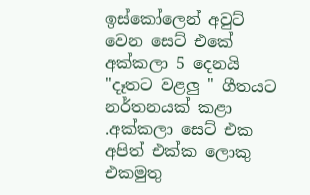ඉස්කෝලෙන් අවුට් වෙන සෙට් එකේ අක්කලා 5 දෙනයි "දෑතට වළලු " ගීතයට නර්තනයක් කළා .අක්කලා සෙට් එක අපිත් එක්ක ලොකු එකමුතු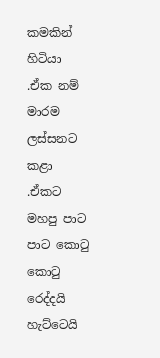කමකින් හිටියා .ඒක නම් මාරම ලස්සනට කළා .ඒකට මහපු පාට පාට කොටු කොටු රෙද්දයි හැට්ටෙයි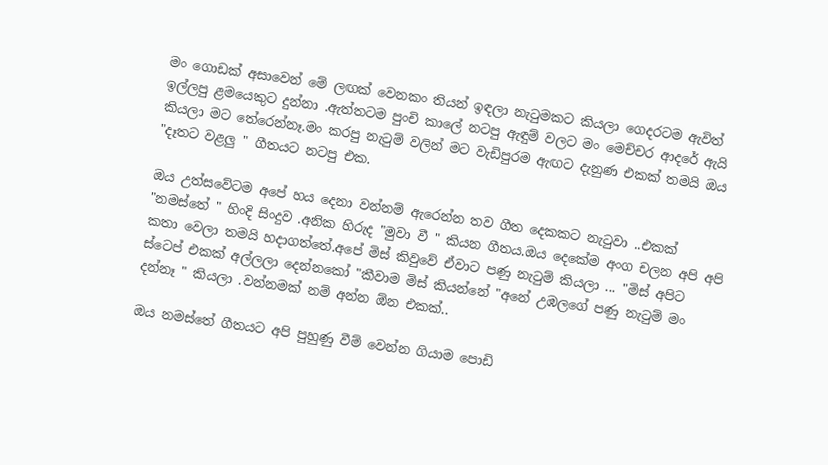මං ගොඩක් අසාවෙන් මේ ලඟක් වෙනකං තියන් ඉඳලා නැටුමකට කියලා ගෙදරටම ඇවිත් ඉල්ලපු ළමයෙකුට දුන්නා .ඇත්තටම පුංචි කාලේ නටපු ඇඳුම් වලට මං මෙච්චර ආදරේ ඇයි කියලා මට තේරෙන්නෑ.මං කරපු නැටුම් වලින් මට වැඩිපුරම ඇඟට දැනුණ එකක් තමයි ඔය "දෑතට වළලු " ගීතයට නටපු එක.

ඔය උත්සවේටම අපේ හය දෙනා වන්නම් ඇරෙන්න තව ගීත දෙකකට නැටුවා ..එකක් "නමස්තේ " හිංදි සිංදුව .අනික හිරුද "මුවා වී " කියන ගීතය.ඔය දෙකේම අංග චලන අපි අපි කතා වෙලා තමයි හදාගත්තේ.අපේ මිස් කිවුවේ ඒවාට පණු නැටුම් කියලා ... "මිස් අපිට ස්ටෙප් එකක් අල්ලලා දෙන්නකෝ "කීවාම මිස් කියන්නේ "අනේ උඹලගේ පණු නැටුම් මං දන්නෑ " කියලා .වන්නමක් නම් අන්න ඕන එකක්..

ඔය නමස්තේ ගීතයට අපි පුහුණු වීම් වෙන්න ගියාම පොඩි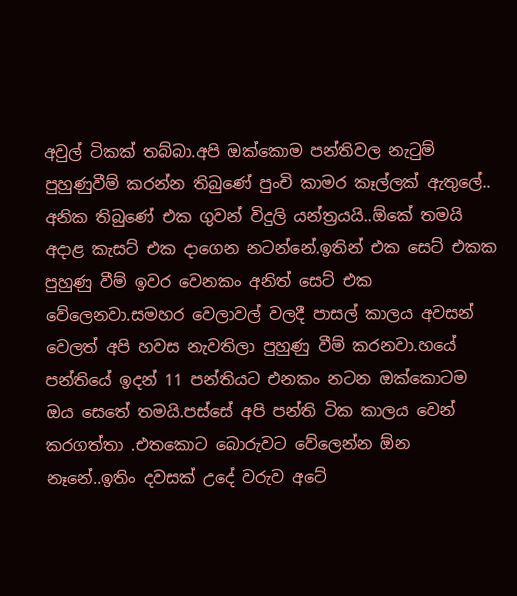අවුල් ටිකක් තබ්බා.අපි ඔක්කොම පන්තිවල නැටුම් පුහුණුවීම් කරන්න තිබුණේ පුංචි කාමර කෑල්ලක් ඇතුලේ.. අනික තිබුණේ එක ගුවන් විදුලි යන්ත්‍රයයි..ඕකේ තමයි අදාළ කැසට් එක දාගෙන නටන්නේ.ඉතින් එක සෙට් එකක පුහුණු වීම් ඉවර වෙනකං අනිත් සෙට් එක වේලෙනවා.සමහර වෙලාවල් වලදී පාසල් කාලය අවසන් වෙලත් අපි හවස නැවතිලා පුහුණු වීම් කරනවා.හයේ පන්තියේ ඉදන් 11 පන්තියට එනකං නටන ඔක්කොටම ඔය සෙතේ තමයි.පස්සේ අපි පන්ති ටික කාලය වෙන් කරගත්තා .එතකොට බොරුවට වේලෙන්න ඕන නෑනේ..ඉතිං දවසක් උදේ වරුව අටේ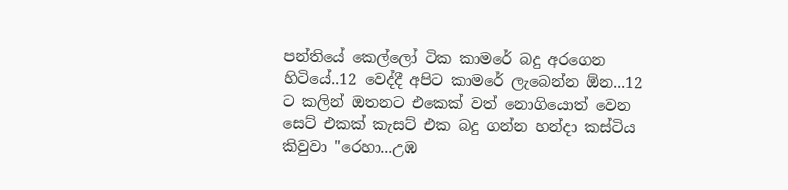පන්තියේ කෙල්ලෝ ටික කාමරේ බදු අරගෙන හිටියේ..12 වෙද්දී අපිට කාමරේ ලැබෙන්න ඕන...12 ට කලින් ඔතනට එකෙක් වත් නොගියොත් වෙන සෙට් එකක් කැසට් එක බදු ගන්න හන්දා කස්ටිය කිවුවා "රෙහා...උඹ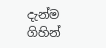දැන්ම ගිහින්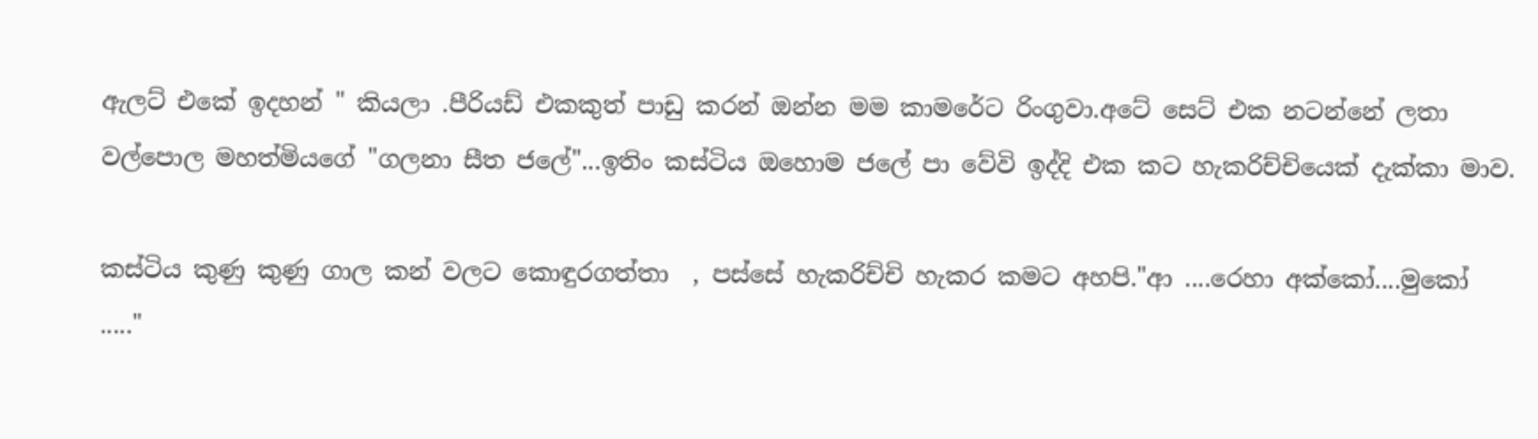ඇලට් එකේ ඉදහන් " කියලා .පීරියඩ් එකකුත් පාඩු කරන් ඔන්න මම කාමරේට රිංගුවා.අටේ සෙට් එක නටන්නේ ලතා වල්පොල මහත්මියගේ "ගලනා සීත ජලේ"...ඉතිං කස්ටිය ඔහොම ජලේ පා වේවි ඉද්දි එක කට හැකරිච්චියෙක් දැක්කා මාව.

කස්ටිය කුණු කුණු ගාල කන් වලට කොඳුරගත්තා  , පස්සේ හැකරිච්චි හැකර කමට අහපි."ආ ....රෙහා අක්කෝ....මුකෝ ....."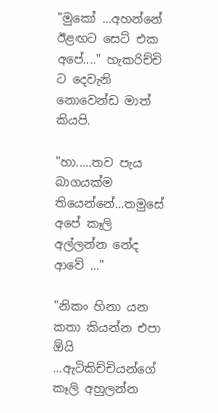"මුකෝ ...අහන්නේ ඊළඟට සෙට් එක අපේ...." හැකරිච්චි ට දෙවැනි නොවෙන්ඩ මාත් කියපි.

"හා.....තව පැය බාගයක්ම තියෙන්නේ...තමුසේ අපේ කෑලි අල්ලන්න නේද ආවේ ..."

"නිකං හිනා යන කතා කියන්න එපා ඕයි ...ඇටිකිච්චියන්ගේ කෑලි අහුලන්න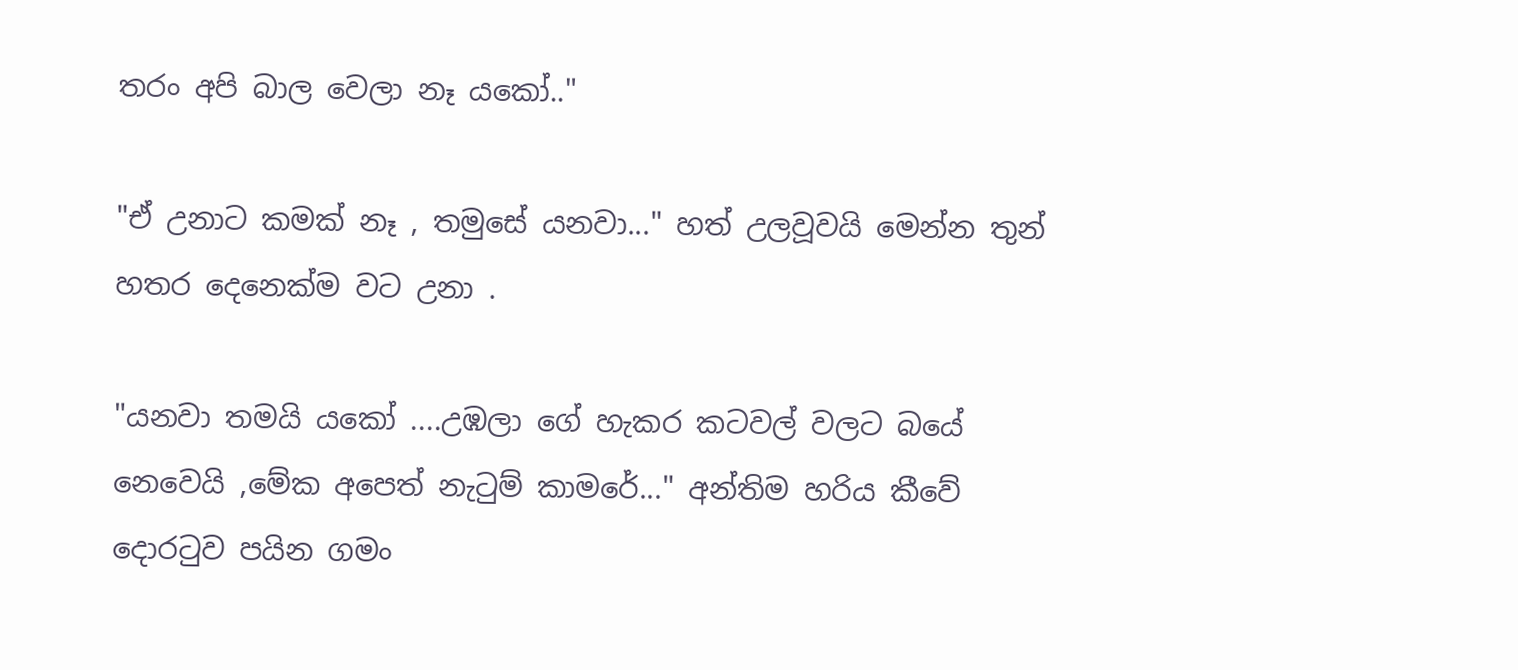තරං අපි බාල වෙලා නෑ යකෝ.."

"ඒ උනාට කමක් නෑ , තමුසේ යනවා..." හත් උලවූවයි මෙන්න තුන් හතර දෙනෙක්ම වට උනා .

"යනවා තමයි යකෝ ....උඹලා ගේ හැකර කටවල් වලට බයේ නෙවෙයි ,මේක අපෙත් නැටුම් කාමරේ..." අන්තිම හරිය කීවේ දොරටුව පයින ගමං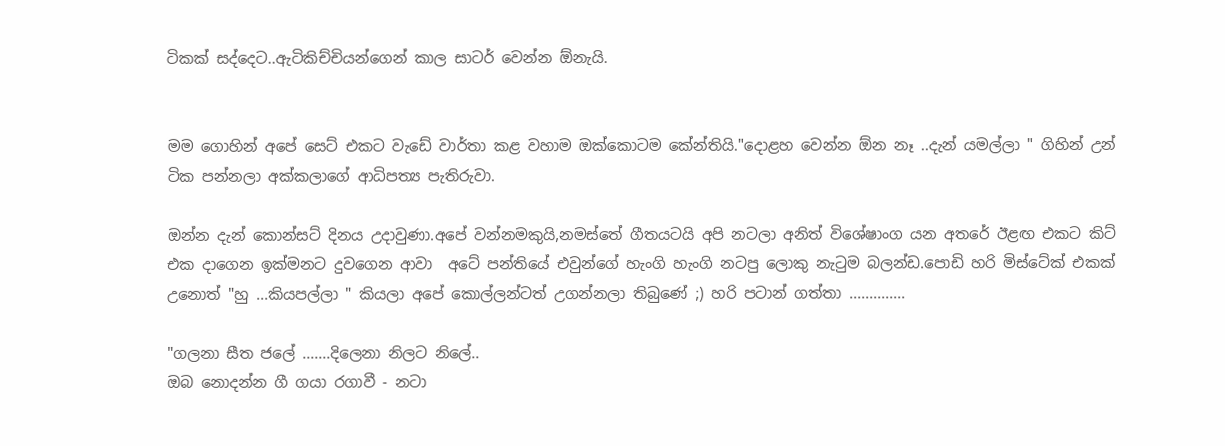ටිකක් සද්දෙට..ඇටිකිච්චියන්ගෙන් කාල සාටර් වෙන්න ඕනැයි.


මම ගොහින් අපේ සෙට් එකට වැඩේ වාර්තා කළ වහාම ඔක්කොටම කේන්තියි."දොළහ වෙන්න ඕන නෑ ..දැන් යමල්ලා " ගිහින් උන් ටික පන්නලා අක්කලාගේ ආධිපත්‍ය පැතිරුවා.

ඔන්න දැන් කොන්සට් දිනය උදාවුණා.අපේ වන්නමකුයි,නමස්තේ ගීතයටයි අපි නටලා අනිත් විශේෂාංග යන අතරේ ඊළඟ එකට කිට් එක දාගෙන ඉක්මනට දුවගෙන ආවා  අටේ පන්තියේ එවුන්ගේ හැංගි හැංගි නටපු ලොකු නැටුම බලන්ඩ.පොඩි හරි මිස්ටේක් එකක් උනොත් "හු ...කියපල්ලා " කියලා අපේ කොල්ලන්ටත් උගන්නලා තිබුණේ ;) හරි පටාන් ගත්තා ..............

"ගලනා සීත ජලේ .......දිලෙනා නිලට නිලේ..
ඔබ නොදන්න ගී ගයා රගාවී - නටා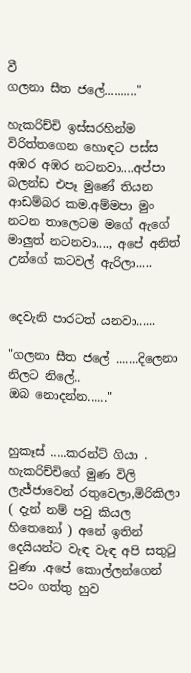වී
ගලනා සීත ජලේ.........."

හැකරිච්චි ඉස්සරහින්ම විරිත්තගෙන හොඳට පස්ස අඹර අඹර නටනවා....අප්පා බලන්ඩ එපෑ මුණේ තියන ආඩම්බර කම.අම්මපා මුං නටන තාලෙටම මගේ ඇගේ මාලුත් නටනවා...., අපේ අනිත් උන්ගේ කටවල් ඇරිලා.....


දෙවැනි පාරටත් යනවා......

"ගලනා සීත ජලේ .......දිලෙනා නිලට නිලේ..
ඔබ නොදන්න......"


හුකෑස් .....කරන්ට් ගියා . හැකරිච්චිගේ මුණ විලි ලැජ්ජාවෙන් රතුවෙලා,මිරිකිලා ( දැන් නම් පවු කියල හිතෙනෝ ) අනේ ඉතින් දෙයියන්ට වැඳ වැඳ අපි සතුටු වුණා .අපේ කොල්ලන්ගෙන් පටං ගත්තු හුව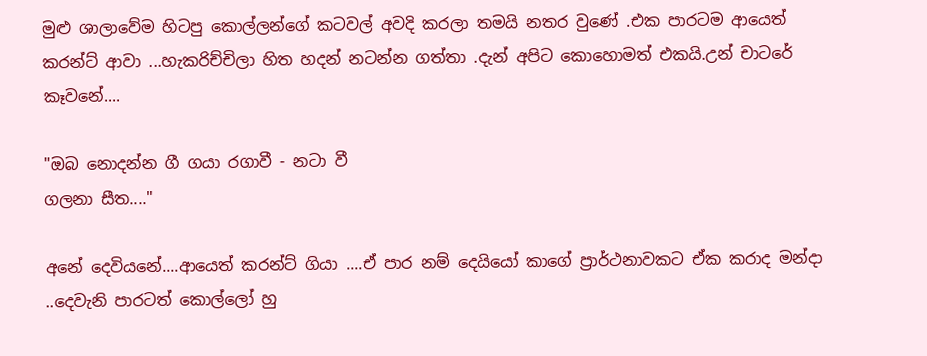මුළු ශාලාවේම හිටපු කොල්ලන්ගේ කටවල් අවදි කරලා තමයි නතර වුණේ .එක පාරටම ආයෙත් කරන්ට් ආවා ...හැකරිච්චිලා හිත හදන් නටන්න ගත්තා .දැන් අපිට කොහොමත් එකයි.උන් චාටරේ කෑවනේ....

"ඔබ නොදන්න ගී ගයා රගාවී - නටා වී
ගලනා සීත...."

අනේ දෙවියනේ....ආයෙත් කරන්ට් ගියා ....ඒ පාර නම් දෙයියෝ කාගේ ප්‍රාර්ථනාවකට ඒක කරාද මන්දා ..දෙවැනි පාරටත් කොල්ලෝ හු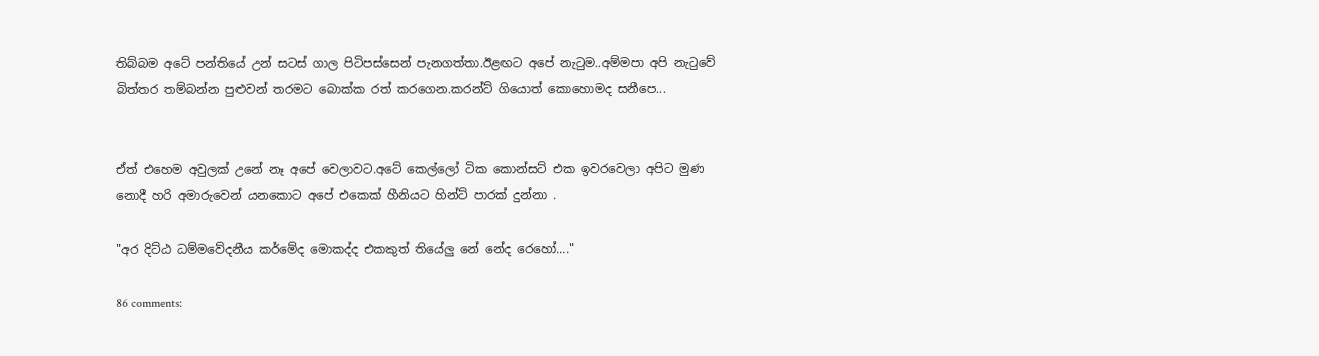තිබ්බම අටේ පන්තියේ උන් සටස් ගාල පිටිපස්සෙන් පැනගත්තා.ඊළඟට අපේ නැටුම..අම්මපා අපි නැටුවේ බිත්තර තම්බන්න පුළුවන් තරමට බොක්ක රත් කරගෙන.කරන්ට් ගියොත් කොහොමද සනීපෙ...


ඒත් එහෙම අවුලක් උනේ නෑ අපේ වෙලාවට.අටේ කෙල්ලෝ ටික කොන්සට් එක ඉවරවෙලා අපිට මුණ නොදී හරි අමාරුවෙන් යනකොට අපේ එකෙක් හීනියට හින්ට් පාරක් දුන්නා .

"අර දිට්ඨ ධම්මවේදනීය කර්මේද මොකද්ද එකකුත් තියේලු නේ නේද රෙහෝ...."

86 comments: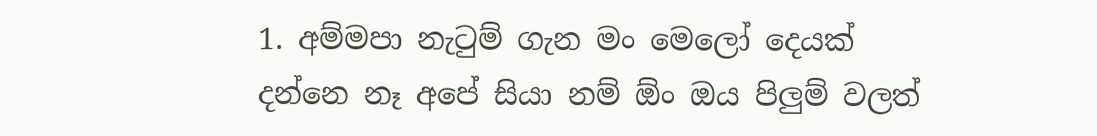1. අම්මපා නැටුම් ගැන මං මෙලෝ දෙයක් දන්නෙ නෑ අපේ සියා නම් ඕං ඔය පිලුම් වලත්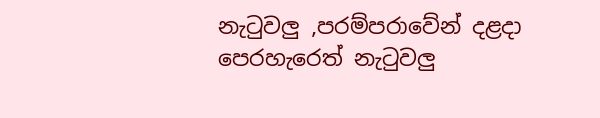නැටුවලු ,පරම්පරාවේන් දළදා පෙරහැරෙත් නැටුවලු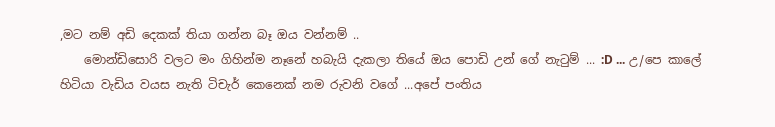,මට නම් අඩි දෙකක් තියා ගන්න බෑ ඔය වන්නම් ..
    මොන්ඩිසොරි වලට මං ගිහින්ම නෑනේ හබැයි දැකලා තියේ ඔය පොඩි උන් ගේ නැටුම් ... :D ... උ/පෙ කාලේ හිටියා වැඩිය වයස නැති ටිචැර් කෙනෙක් නම රුවනි වගේ ...අපේ පංතිය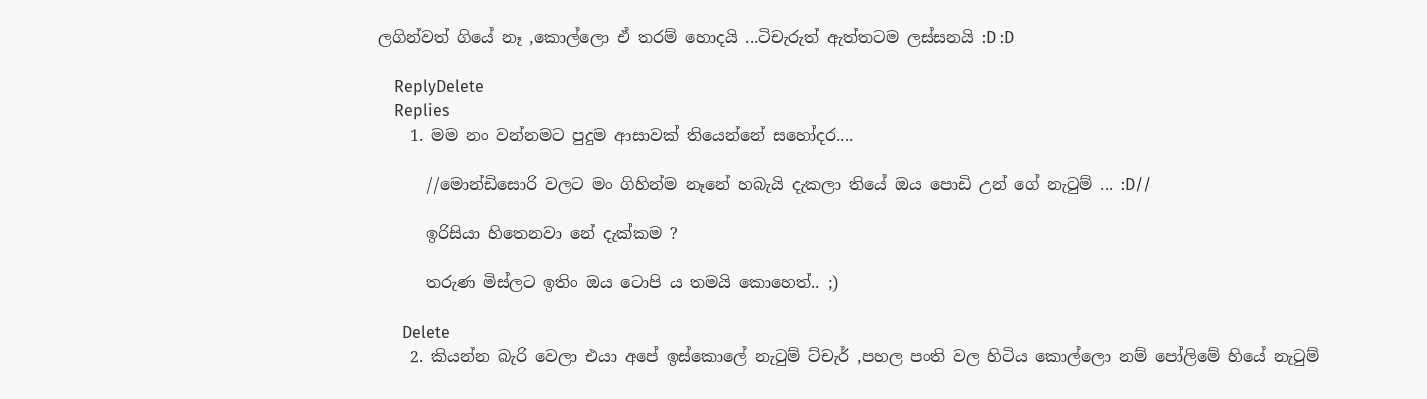ලගින්වත් ගියේ නෑ ,කොල්ලො ඒ තරම් හොදයි ...ටිචැරුත් ඇත්තටම ලස්සනයි :D :D

    ReplyDelete
    Replies
    1. මම නං වන්නමට පුදුම ආසාවක් තියෙන්නේ සහෝදර....

      //මොන්ඩිසොරි වලට මං ගිහින්ම නෑනේ හබැයි දැකලා තියේ ඔය පොඩි උන් ගේ නැටුම් ... :D//

      ඉරිසියා හිතෙනවා නේ දැක්කම ?

      තරුණ මිස්ලට ඉතිං ඔය ටොපි ය තමයි කොහෙත්.. ;)

      Delete
    2. කියන්න බැරි වෙලා එයා අපේ ඉස්කොලේ නැටුම් ට්චැර් ,පහල පංති වල හිටිය කොල්ලො නම් පෝලිමේ හියේ නැටුම්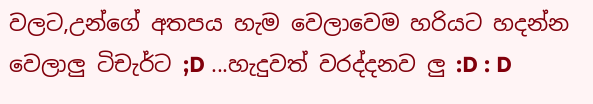වලට,උන්ගේ අතපය හැම වෙලාවෙම හරියට හදන්න වෙලාලු ටිචැර්ට ;D ...හැදුවත් වරද්දනව ලු :D : D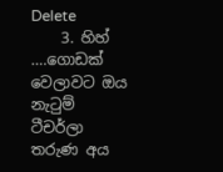Delete
    3. හිහ් ....ගොඩක් වෙලාවට ඔය නැටුම් ටීචර්ලා තරුණ අය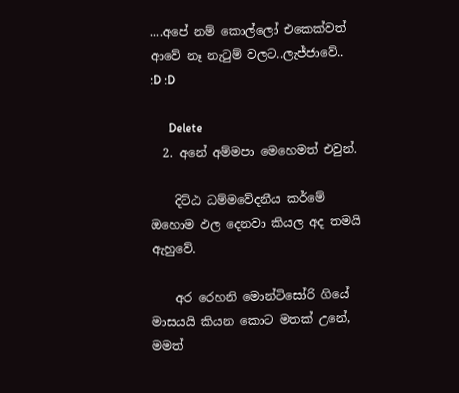....අපේ නම් කොල්ලෝ එකෙක්වත් ආවේ නෑ නැටුම් වලට..ලැජ්ජාවේ.. :D :D

      Delete
  2. අනේ අම්මපා මෙහෙමත් එවුන්.

    දිට්ඨ ධම්මවේදනීය කර්මේ ඔහොම ඵල දෙනවා කියල අද තමයි ඇහුවේ.

    අර රෙහනි මොන්ටිසෝරි ගියේ මාසයයි කියන කොට මතක් උනේ, මමත්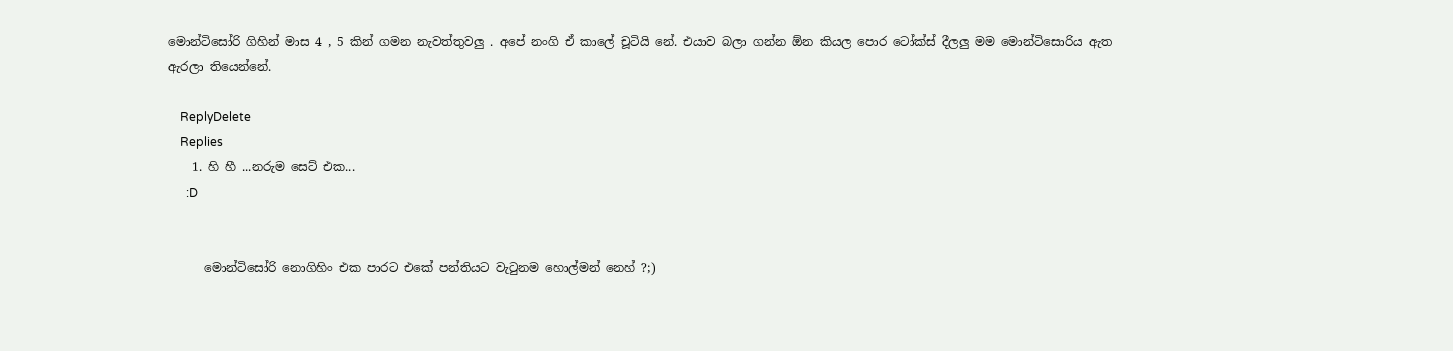මොන්ටිසෝරි ගිහින් මාස 4 , 5 කින් ගමන නැවත්තුවලු . අපේ නංගි ඒ කාලේ චූටියි නේ. එයාව බලා ගන්න ඕන කියල පොර ටෝක්ස් දීලලු මම මොන්ටිසොරිය ඇත ඇරලා තියෙන්නේ.

    ReplyDelete
    Replies
    1. හි හී ...නරුම සෙට් එක...
      :D


      මොන්ටිසෝරි නොගිහිං එක පාරට එකේ පන්තියට වැටුනම හොල්මන් නෙහ් ?;)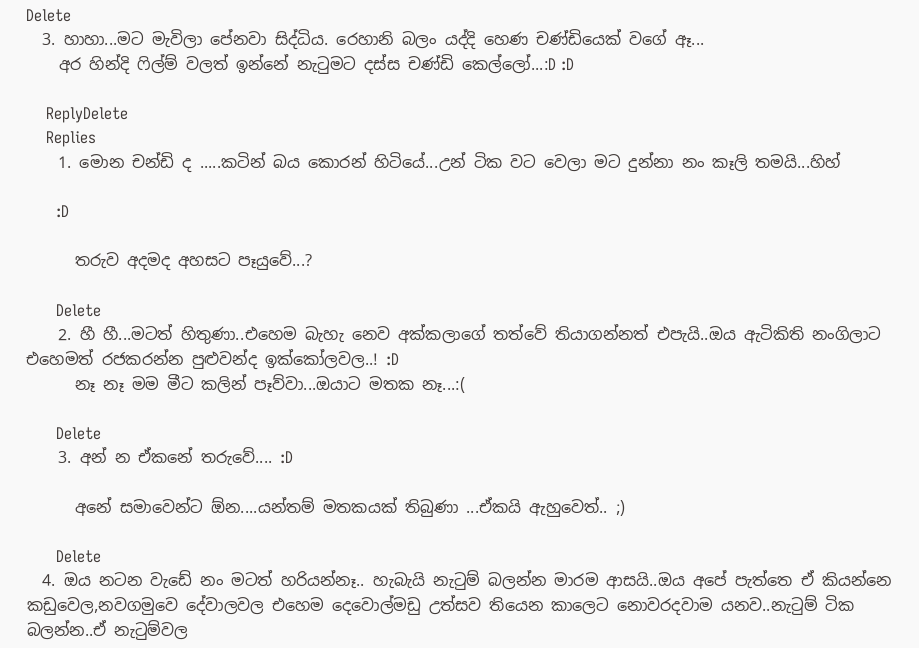Delete
  3. හාහා...මට මැවිලා පේනවා සිද්ධිය. රෙහානි බලං යද්දි හෙණ චණ්ඩියෙක් වගේ ඈ...
    අර හින්දි ෆිල්ම් වලත් ඉන්නේ නැටුමට දස්ස චණ්ඩි කෙල්ලෝ...:D :D

    ReplyDelete
    Replies
    1. මොන චන්ඩි ද .....කටින් බය කොරන් හිටියේ...උන් ටික වට වෙලා මට දුන්නා නං කෑලි තමයි...හිහ්

      :D

      තරුව අදමද අහසට පෑයුවේ...?

      Delete
    2. හී හී...මටත් හිතුණා..එහෙම බැහැ නෙව අක්කලාගේ තත්වේ තියාගන්නත් එපැයි..ඔය ඇටිකිති නංගිලාට එහෙමත් රජකරන්න පුළුවන්ද ඉක්කෝලවල..! :D
      නෑ නෑ මම මීට කලින් පෑව්වා...ඔයාට මතක නෑ...:(

      Delete
    3. අන් න ඒකනේ තරුවේ.... :D

      අනේ සමාවෙන්ට ඕන....යන්තම් මතකයක් තිබුණා ...ඒකයි ඇහුවෙත්.. ;)

      Delete
  4. ඔය නටන වැඩේ නං මටත් හරියන්නෑ.. හැබැයි නැටුම් බලන්න මාරම ආසයි..ඔය අපේ පැත්තෙ ඒ කියන්නෙ කඩුවෙල,නවගමුවෙ දේවාලවල එහෙම දෙවොල්මඩු උත්සව තියෙන කාලෙට නොවරදවාම යනව..නැටුම් ටික බලන්න..ඒ නැටුම්වල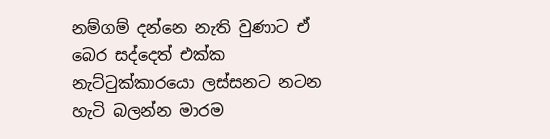නම්ගම් දන්නෙ නැති වුණාට ඒ බෙර සද්දෙත් එක්ක නැට්ටුක්කාරයො ලස්සනට නටන හැටි බලන්න මාරම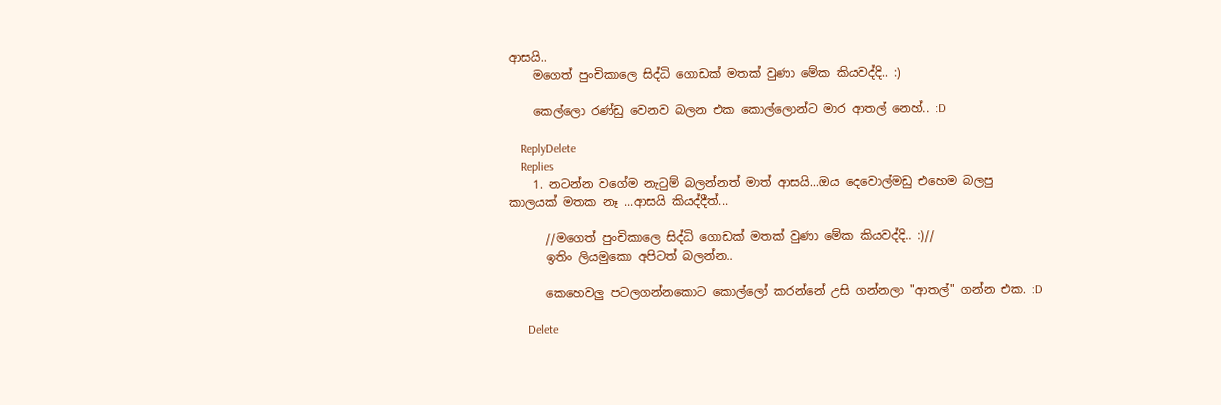ආසයි..
    මගෙත් පුංචිකාලෙ සිද්ධි ගොඩක් මතක් වුණා මේක කියවද්දි.. :)

    කෙල්ලො රණ්ඩු වෙනව බලන එක කොල්ලොන්ට මාර ආතල් නෙහ්.. :D

    ReplyDelete
    Replies
    1. නටන්න වගේම නැටුම් බලන්නත් මාත් ආසයි...ඔය දෙවොල්මඩු එහෙම බලපු කාලයක් මතක නෑ ...ආසයි කියද්දීත්...

      //මගෙත් පුංචිකාලෙ සිද්ධි ගොඩක් මතක් වුණා මේක කියවද්දි.. :)//
      ඉතිං ලියමුකො අපිටත් බලන්න..

      කෙහෙවලු පටලගන්නකොට කොල්ලෝ කරන්නේ උසි ගන්නලා "ආතල්" ගන්න එක. :D

      Delete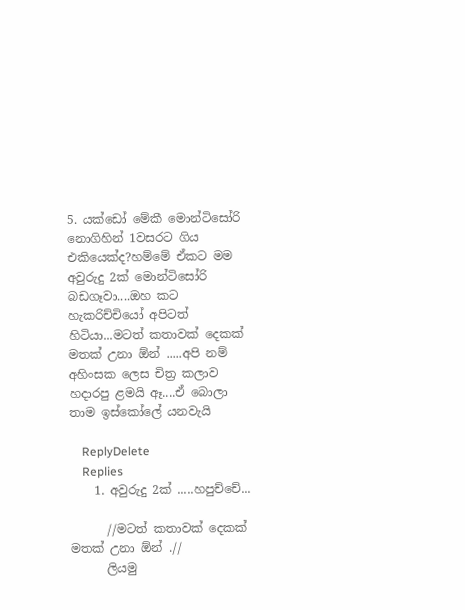5. යක්ඩෝ මේකී මොන්ටිසෝරි නොගිහින් 1වසරට ගිය එකියෙක්ද?හම්මේ ඒකට මම අවුරුදු 2ක් මොන්ටිසෝරි බඩගෑවා....ඔහ කට හැකරිච්චියෝ අපිටත් හිටියා...මටත් කතාවක් දෙකක් මතක් උනා ඕන් .....අපි නම් අහිංසක ලෙස චිත්‍ර කලාව හදාරපු ළමයි ඈ....ඒ බොලා තාම ඉස්කෝලේ යනවැයි

    ReplyDelete
    Replies
    1. අවුරුදු 2ක් .....හපුච්චේ...

      //මටත් කතාවක් දෙකක් මතක් උනා ඕන් .//
      ලියමු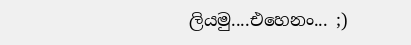ලියමු....එහෙනං... ;)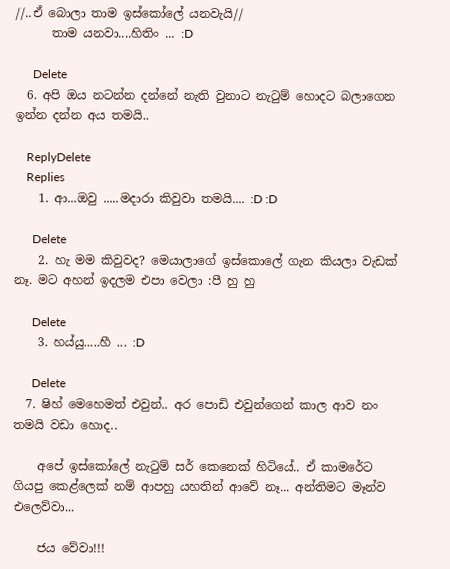//..ඒ බොලා තාම ඉස්කෝලේ යනවැයි//
      තාම යනවා....හිතිං ... :D

      Delete
  6. අපි ඔය නටන්න දන්නේ නැති වුනාට නැටුම් හොදට බලාගෙන ඉන්න දන්න අය තමයි..

    ReplyDelete
    Replies
    1. ආ...ඔවු .....මදාරා කිවුවා තමයි.... :D :D

      Delete
    2. හැ මම කිවුවද? මෙයාලාගේ ඉස්කොලේ ගැන කියලා වැඩක් නෑ. මට අහන් ඉදලම එපා වෙලා :පී හු හු

      Delete
    3. හය්යු.....හී ... :D

      Delete
  7. ෂිහ් මෙහෙමත් එවුන්.. අර පොඩි එවුන්ගෙන් කාල ආව නං තමයි වඩා හොද..

    අපේ ඉස්කෝලේ නැටුම් සර් කෙනෙක් හිටියේ.. ඒ කාමරේට ගියපු කෙළ්ලෙක් නම් ආපහු යහතින් ආවේ නෑ... අන්තිමට මෑන්ව එලෙව්වා...

    ජය වේවා!!!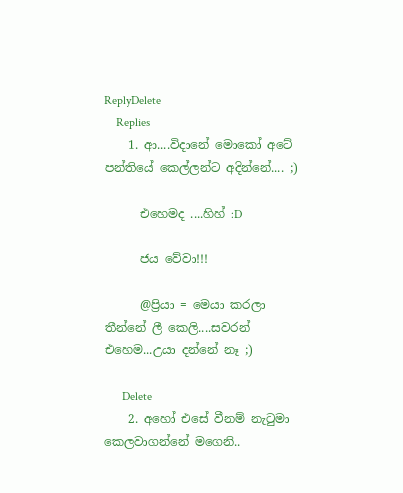ReplyDelete
    Replies
    1. ආ....විදානේ මොකෝ අටේ පන්තියේ කෙල්ලන්ට අදින්නේ.... ;)

      එහෙමද ....හිහ් :D

      ජය වේවා!!!

      @ප්‍රියා = මෙයා කරලා තීන්නේ ලී කෙලි....සවරන් එහෙම...උයා දන්නේ නෑ ;)

      Delete
    2. අහෝ එසේ වීනම් නැටුමා කෙලවාගන්නේ මගෙනි..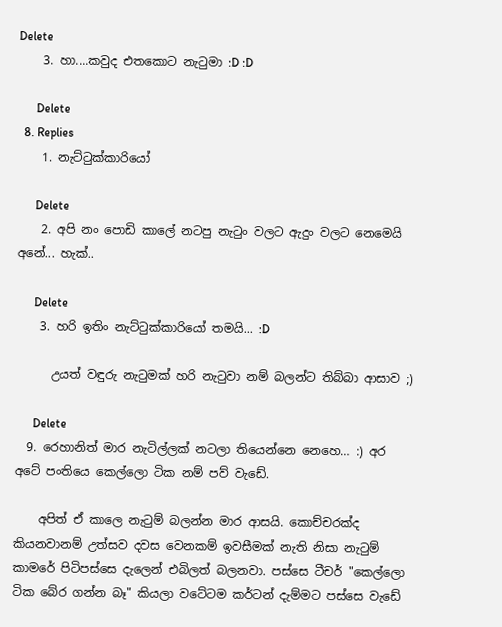Delete
    3. හා....කවුද එතකොට නැටුමා :D :D

      Delete
  8. Replies
    1. නැට්ටුක්කාරියෝ

      Delete
    2. අපි නං පොඩි කාලේ නටපු නැටුං වලට ඇදුං වලට නෙමෙයි අනේ... හැක්..

      Delete
    3. හරි ඉතිං නැට්ටුක්කාරියෝ තමයි... :D

      උයත් වඳුරු නැටුමක් හරි නැටුවා නම් බලන්ට තිබ්බා ආසාව ;)

      Delete
  9. රෙහානිත් මාර නැටිල්ලක් නටලා තියෙන්නෙ නෙහෙ… :) අර අටේ පංතියෙ කෙල්ලො ටික නම් පව් වැඩේ.

    අපිත් ඒ කාලෙ නැටුම් බලන්න මාර ආසයි. කොච්චරක්ද කියනවානම් උත්සව දවස වෙනකම් ඉවසීමක් නැති නිසා නැටුම් කාමරේ පිටිපස්සෙ දැලෙන් එබිලත් බලනවා. පස්සෙ ටීචර් "කෙල්ලො ටික බේර ගන්න බෑ" කියලා වටේටම කර්ටන් දැම්මට පස්සෙ වැඩේ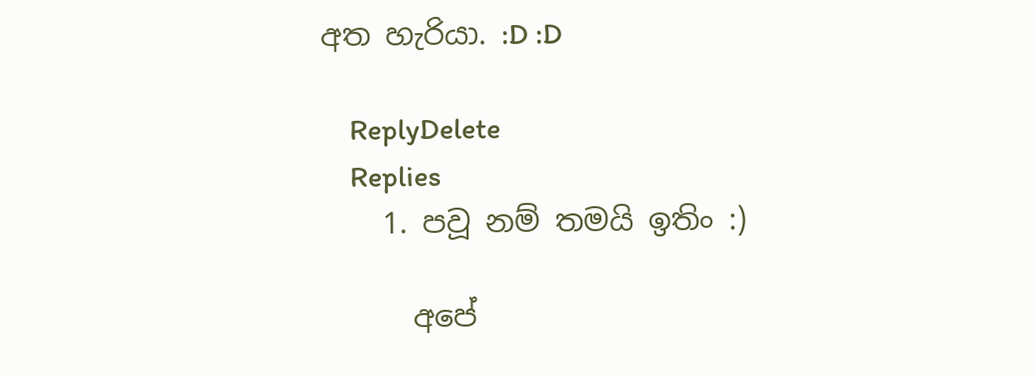අත හැරියා. :D :D

    ReplyDelete
    Replies
    1. පවූ නම් තමයි ඉතිං :)

      අපේ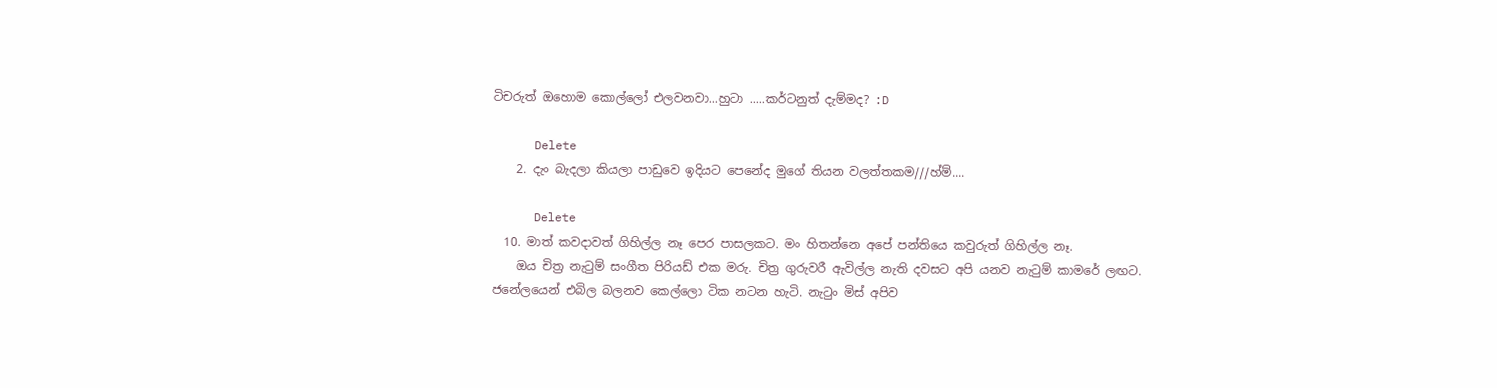ටිචරුත් ඔහොම කොල්ලෝ එලවනවා...හුටා .....කර්ටනුත් දැම්මද? :D

      Delete
    2. දැං බැදලා කියලා පාඩුවෙ ඉදියට පෙනේද මුගේ තියන වලත්තකම///හ්ම්....

      Delete
  10. මාත් කවදාවත් ගිහිල්ල නෑ පෙර පාසලකට. මං හිතන්නෙ අපේ පන්තියෙ කවුරුත් ගිහිල්ල නෑ.
    ඔය චිත්‍ර නැටුම් සංගීත පිරියඩ් එක මරු. චිත්‍ර ගුරුවරී ඇවිල්ල නැති දවසට අපි යනව නැටුම් කාමරේ ලඟට. ජනේලයෙන් එබිල බලනව කෙල්ලො ටික නටන හැටි. නැටුං මිස් අපිව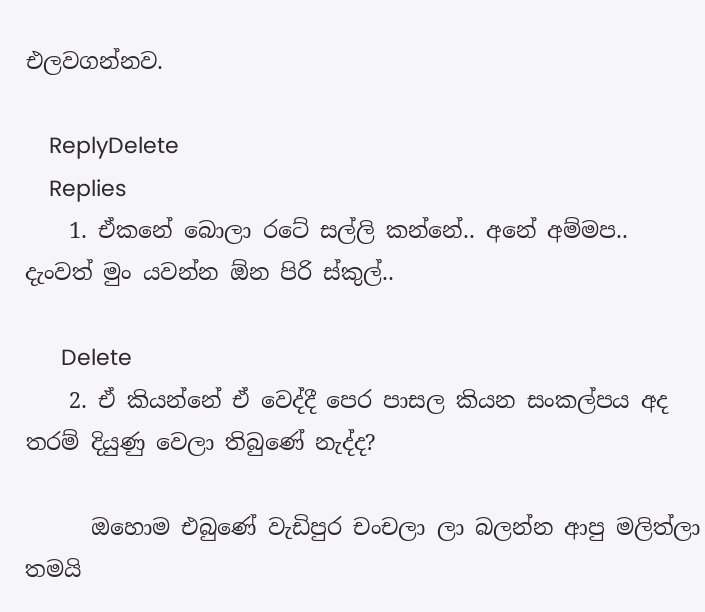එලවගන්නව.

    ReplyDelete
    Replies
    1. ඒකනේ බොලා රටේ සල්ලි කන්නේ.. අනේ අම්මප.. දැංවත් මුං යවන්න ඕන පිරි ස්කුල්..

      Delete
    2. ඒ කියන්නේ ඒ වෙද්දී පෙර පාසල කියන සංකල්පය අද තරම් දියුණු වෙලා තිබුණේ නැද්ද?

      ඔහොම එබුණේ වැඩිපුර චංචලා ලා බලන්න ආපු මලිත්ලා තමයි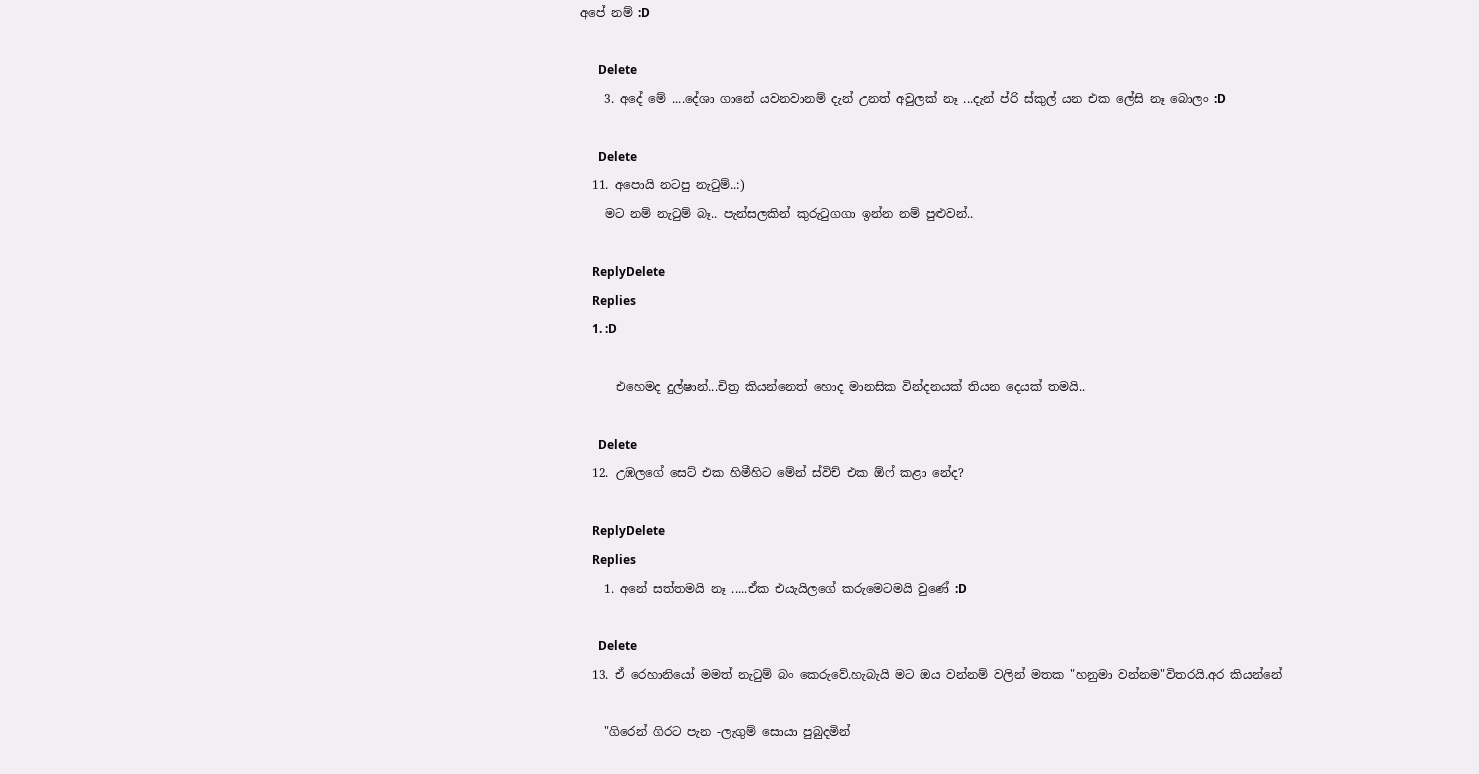අපේ නම් :D

      Delete
    3. අදේ මේ ....දේශා ගානේ යවනවානම් දැන් උනත් අවුලක් නෑ ...දැන් ප්රි ස්කුල් යන එක ලේසි නෑ බොලං :D

      Delete
  11. අපොයි නටපු නැටුම්..:)
    මට නම් නැටුම් බෑ.. පැන්සලකින් කුරුටුගගා ඉන්න නම් පුළුවන්..

    ReplyDelete
    Replies
    1. :D

      එහෙමද දුල්ෂාන්...චිත්‍ර කියන්නෙත් හොද මානසික වින්දනයක් තියන දෙයක් තමයි..

      Delete
  12. උඹලගේ සෙට් එක හිමීහිට මේන් ස්විච් එක ඕෆ් කළා නේද?

    ReplyDelete
    Replies
    1. අනේ සත්තමයි නෑ .....ඒක එයැයිලගේ කරුමෙටමයි වුණේ :D

      Delete
  13. ඒ රෙහානියෝ මමත් නැටුම් බං කෙරුවේ.හැබැයි මට ඔය වන්නම් වලින් මතක "හනුමා වන්නම"විතරයි.අර කියන්නේ

    "ගිරෙන් ගිරට පැන -ලැගුම් සොයා පුබුදමින්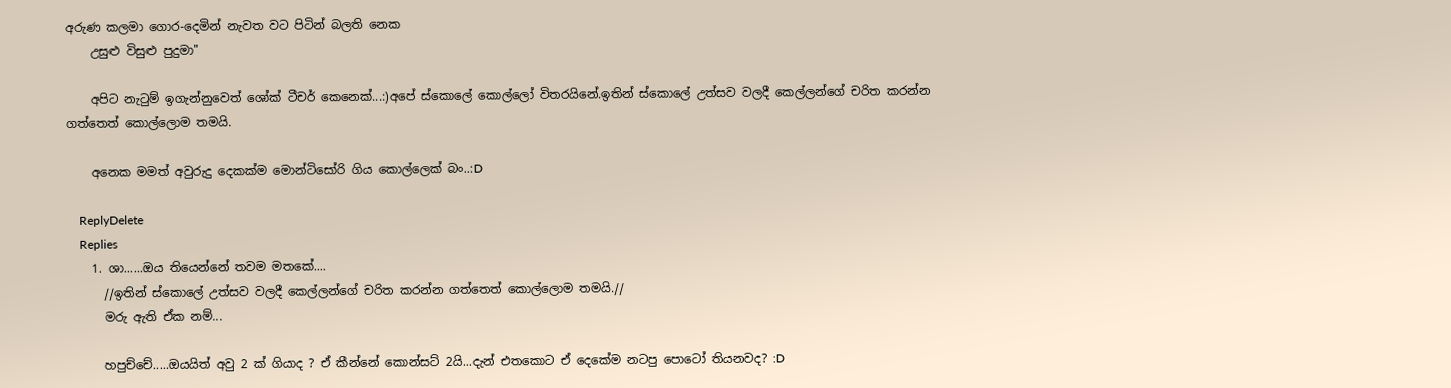අරුණ කලමා ගොර-දෙමින් නැවත වට පිටින් බලති නෙක
    උසුළු විසුළු පුදුමා"

    අපිට නැටුම් ඉගැන්නුවෙත් ශෝක් ටීචර් කෙනෙක්...:)අපේ ස්කොලේ කොල්ලෝ විතරයිනේ.ඉතින් ස්කොලේ උත්සව වලදී කෙල්ලන්ගේ චරිත කරන්න ගත්තෙත් කොල්ලොම තමයි.

    අනෙක මමත් අවුරුදු දෙකක්ම මොන්ටිසෝරි ගිය කොල්ලෙක් බං..:D

    ReplyDelete
    Replies
    1. ශා......ඔය තියෙන්නේ තවම මතකේ....
      //ඉතින් ස්කොලේ උත්සව වලදී කෙල්ලන්ගේ චරිත කරන්න ගත්තෙත් කොල්ලොම තමයි.//
      මරු ඇති ඒක නම්...

      හපුච්චේ.....ඔයයිත් අවු 2 ක් ගියාද ? ඒ කීන්නේ කොන්සට් 2යි...දැන් එතකොට ඒ දෙකේම නටපු පොටෝ තියනවද? :D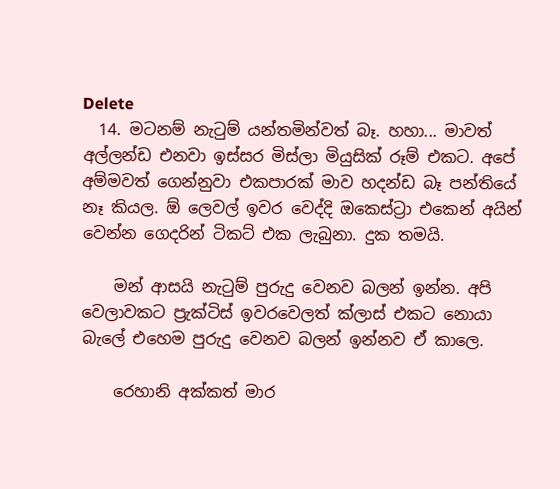Delete
  14. මටනම් නැටුම් යන්තමින්වත් බෑ. හහා... මාවත් අල්ලන්ඩ එනවා ඉස්සර මිස්ලා මියුසික් රූම් එකට. අපේ අම්මවත් ගෙන්නුවා එකපාරක් මාව හදන්ඩ බෑ පන්තියේ නෑ කියල. ඕ ලෙවල් ඉවර වෙද්දි ඔකෙස්ට්‍රා එකෙන් අයින් වෙන්න ගෙදරින් ටිකට් එක ලැබුනා. දුක තමයි.

    මන් ආසයි නැටුම් පුරුදු වෙනව බලන් ඉන්න. අපි වෙලාවකට ප්‍රැක්ටිස් ඉවරවෙලත් ක්ලාස් එකට නොයා බැලේ එහෙම පුරුදු වෙනව බලන් ඉන්නව ඒ කාලෙ.

    රෙහානි අක්කත් මාර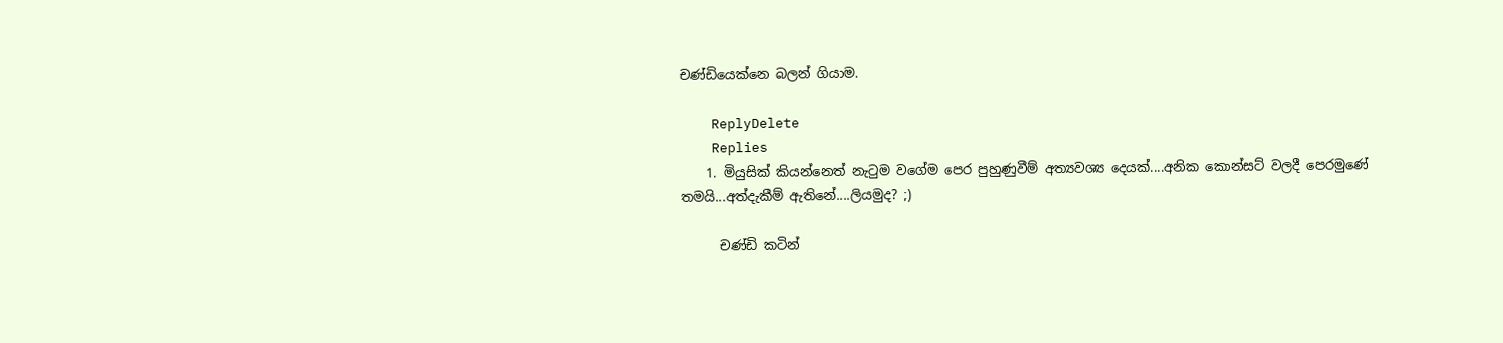චණ්ඩියෙක්නෙ බලන් ගියාම.

    ReplyDelete
    Replies
    1. මියුසික් කියන්නෙත් නැටුම වගේම පෙර පුහුණුවීම් අත්‍යවශ්‍ය දෙයක්....අනික කොන්සට් වලදී පෙරමුණේ තමයි...අත්දැකීම් ඇතිනේ....ලියමුද? ;)

      චණ්ඩි කටින්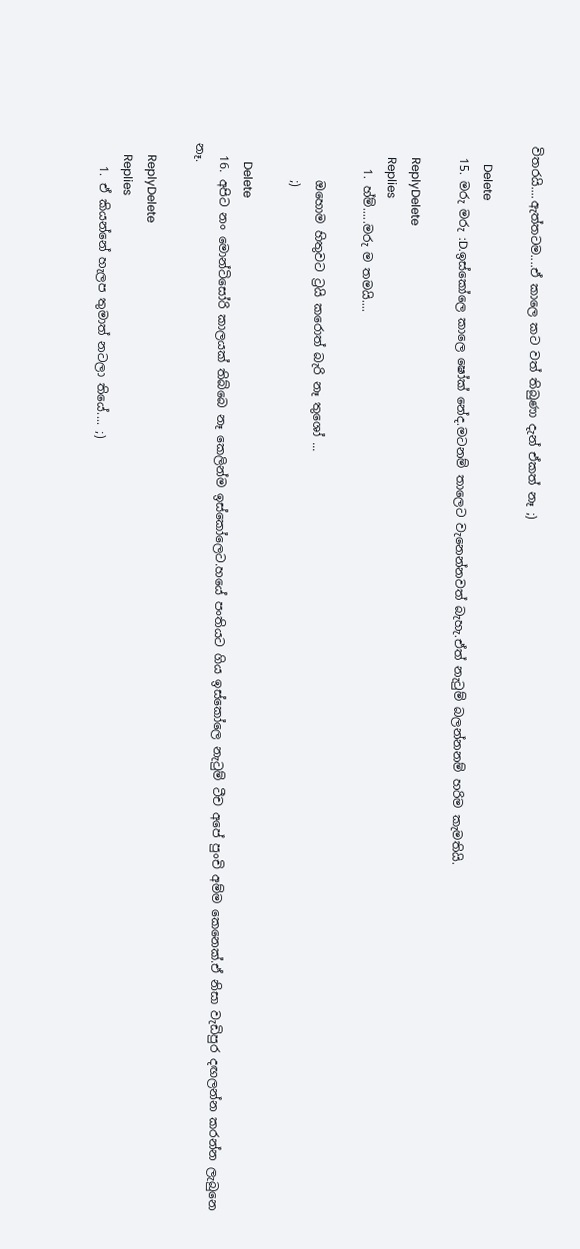විතරයි....ඇත්තටම....ඒ කාලෙ කට වත් තිබුණා දැන් ඒකත් නෑ ;)

      Delete
  15. මරු මරු :D.ඉස්කෝලෙ කා‍ලෙ ෂෝක් නේද.මටනම් තාලෙට වැනෙන්නවත් බැහැ.ඒත් නැටුම් බලන්නනම් හරිම කැමතියි.

    ReplyDelete
    Replies
    1. හ්ම්.....මරු ම තමයි....

      ඔහොම හිතුවට ට්‍රයි කරොත් බැරි නෑ තුශෝ ...
      ;)

      Delete
  16. අපිට නං මොන්ටිසෝරි කාලයක් තිබ්බෙ නෑ කෙලින්ම ඉස්කෝලෙට.හයේ පංතියට ගිය ඉස්කෝලෙ නැටුම් ටීච අපේ පුංචි අම්ම කෙනෙක්.ඒ නිසා වැඩිපුර දඟලන්න කරන්න ලැබුනෙ නෑ.

    ReplyDelete
    Replies
    1. ඒ කියන්නේ හැලප තුමාත් නටලා තියේ.... ;)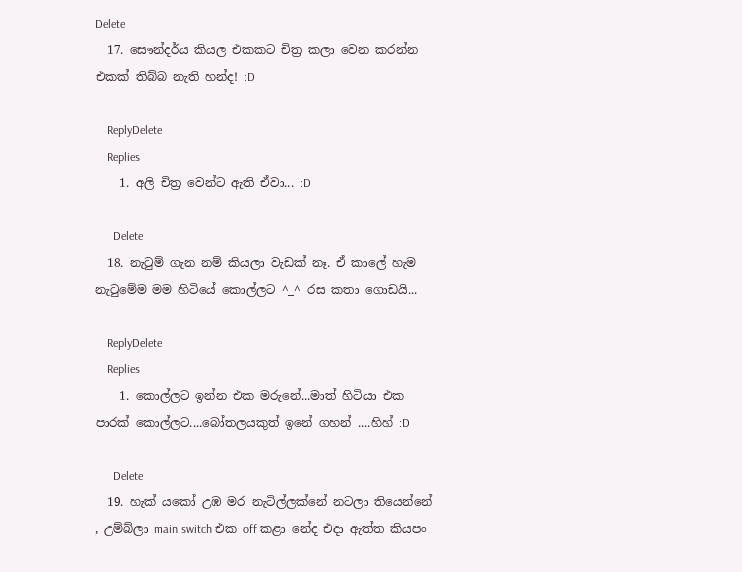Delete
  17. සෞන්දර්ය කියල එකකට චිත්‍ර කලා වෙන කරන්න එකක් තිබ්බ නැති හන්ද! :D

    ReplyDelete
    Replies
    1. අලි චිත්‍ර වෙන්ට ඇති ඒවා... :D

      Delete
  18. නැටුම් ගැන නම් කියලා වැඩක් නෑ. ඒ කාලේ හැම නැටුමේම මම හිටියේ කොල්ලට ^_^ රස කතා ගොඩයි...

    ReplyDelete
    Replies
    1. කොල්ලට ඉන්න එක මරුනේ...මාත් හිටියා එක පාරක් කොල්ලට....බෝතලයකුත් ඉනේ ගහන් ....හිහ් :D

      Delete
  19. හැක් යකෝ උඹ මර නැටිල්ලක්නේ නටලා තියෙන්නේ , උම්බ්ලා main switch එක off කළා නේද එදා ඇත්ත කියපං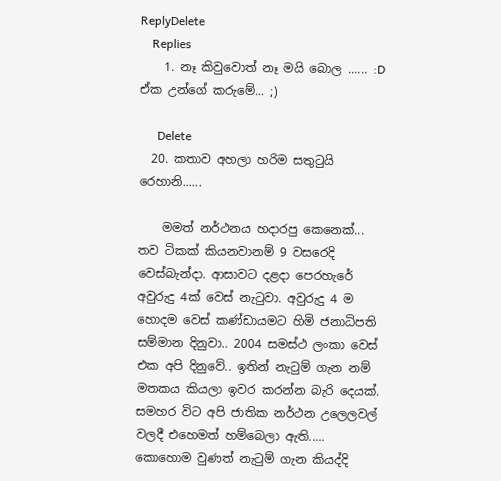ReplyDelete
    Replies
    1. නෑ කිවුවොත් නෑ මයි බොල ...... :D ඒක උන්ගේ කරුමේ... ;)

      Delete
  20. කතාව අහලා හරිම සතුටුයි රෙහානි......

    මමත් නර්ථනය හදාරපු කෙනෙක්... තව ටිකක් කියනවානම් 9 වසරෙදි වෙස්බැන්දා. ආසාවට දළදා පෙරහැරේ අවුරුදු 4ක් වෙස් නැටුවා. අවුරුදු 4 ම හොදම වෙස් කණ්ඩායමට හිමි ජනාධිපති සම්මාන දිනුවා.. 2004 සමස්ථ ලංකා වෙස් එක අපි දිනුවේ.. ඉතින් නැටුම් ගැන නම් මතකය කියලා ඉවර කරන්න බැරි දෙයක්. සමහර විට අපි ජාතික නර්ථන උලෙලවල් වලදී එහෙමත් හම්බෙලා ඇති..... කොහොම වුණත් නැටුම් ගැන කියද්දි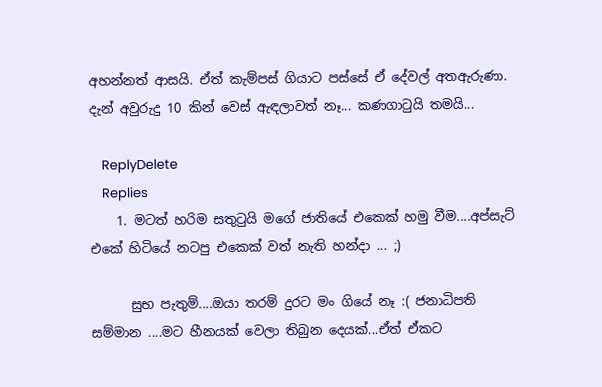අහන්නත් ආසයි. ඒත් කැම්පස් ගියාට පස්සේ ඒ දේවල් අතඇරුණා. දැන් අවුරුදු 10 කින් වෙස් ඇඳලාවත් නෑ... කණගාටුයි තමයි...

    ReplyDelete
    Replies
    1. මටත් හරිම සතුටුයි මගේ ජාතියේ එකෙක් හමු වීම....අප්සැට් එකේ හිටියේ නටපු එකෙක් වත් නැති හන්දා ... ;)

      සුභ පැතුම්....ඔයා තරම් දුරට මං ගියේ නෑ :( ජනාධිපති සම්මාන ....මට හීනයක් වෙලා තිබුන දෙයක්...ඒත් ඒකට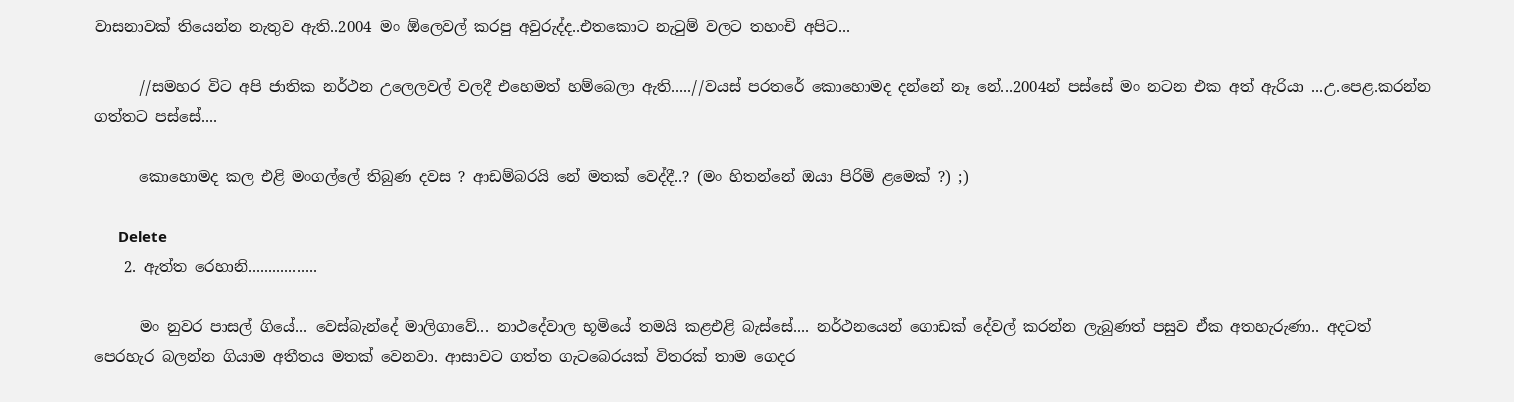වාසනාවක් තියෙන්න නැතුව ඇති..2004 මං ඕලෙවල් කරපු අවුරුද්ද..එතකොට නැටුම් වලට තහංචි අපිට...

      //සමහර විට අපි ජාතික නර්ථන උලෙලවල් වලදී එහෙමත් හම්බෙලා ඇති.....//වයස් පරතරේ කොහොමද දන්නේ නෑ නේ...2004න් පස්සේ මං නටන එක අත් ඇරියා ...උ.පෙළ.කරන්න ගත්තට පස්සේ....

      කොහොමද කල එළි මංගල්ලේ තිබුණ දවස ? ආඩම්බරයි නේ මතක් වෙද්දී..? (මං හිතන්නේ ඔයා පිරිමි ළමෙක් ?) ;)

      Delete
    2. ඇත්ත රෙහානි.................

      මං නුවර පාසල් ගියේ... වෙස්බැන්දේ මාලිගාවේ... නාථදේවාල භූමියේ තමයි කළඑළි බැස්සේ.... නර්ථනයෙන් ගොඩක් දේවල් කරන්න ලැබුණත් පසුව ඒක අතහැරුණා.. අදටත් පෙරහැර බලන්න ගියාම අතීතය මතක් වෙනවා. ආසාවට ගත්ත ගැටබෙරයක් විතරක් තාම ගෙදර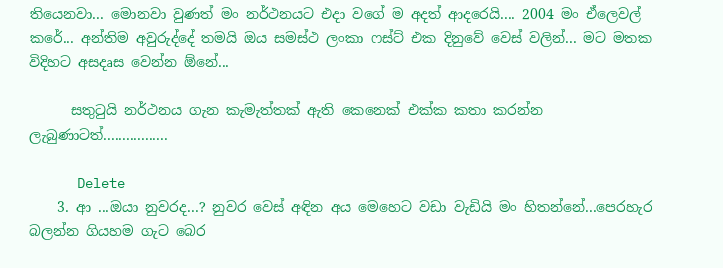තියෙනවා... මොනවා වුණත් මං නර්ථනයට එදා වගේ ම අදත් ආදරෙයි.... 2004 මං ඒලෙවල් කරේ... අන්තිම අවුරුද්දේ තමයි ඔය සමස්ථ ලංකා ෆස්ට් එක දිනුවේ වෙස් වලින්... මට මතක විදිහට අසදෘස වෙන්න ඕනේ...

      සතුටුයි නර්ථනය ගැන කැමැත්තක් ඇති කෙනෙක් එක්ක කතා කරන්න ලැබුණාටත්.................

      Delete
    3. ආ ...ඔයා නුවරද...? නුවර වෙස් අඳින අය මෙහෙට වඩා වැඩියි මං හිතන්නේ...පෙරහැර බලන්න ගියහම ගැට බෙර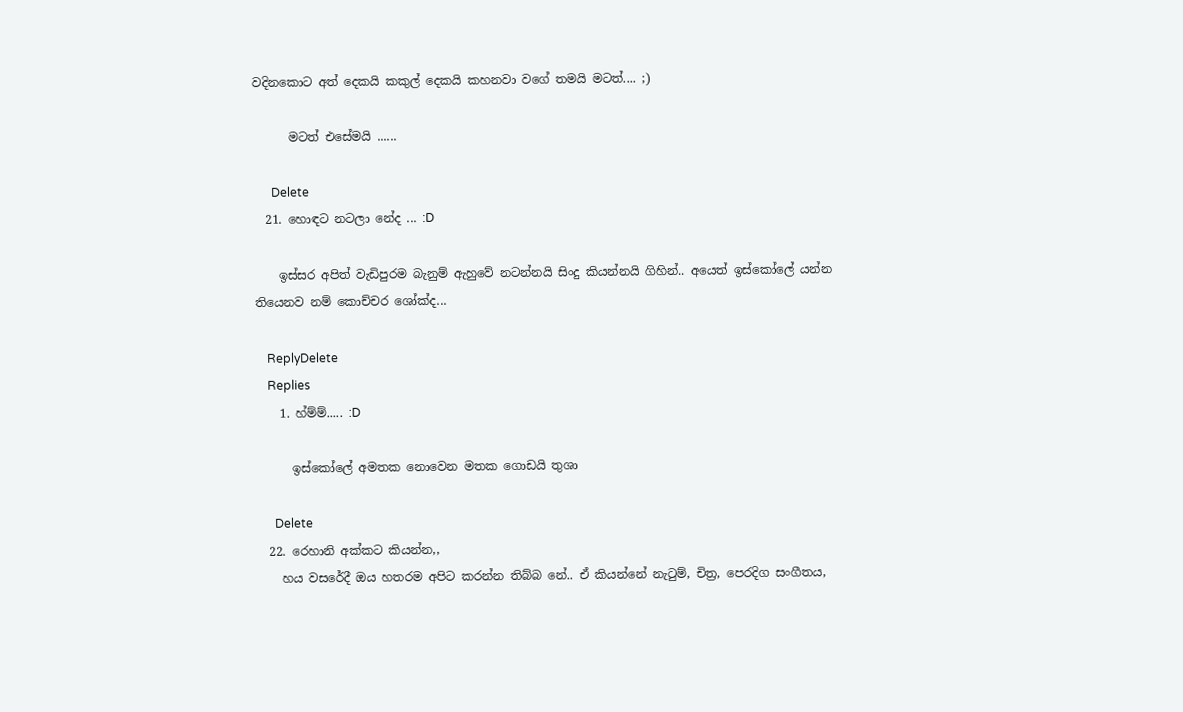වදිනකොට අත් දෙකයි කකුල් දෙකයි කහනවා වගේ තමයි මටත්.... ;)

      මටත් එසේමයි ......

      Delete
  21. හොඳට නටලා නේද ... :D

    ඉස්සර අපිත් වැඩිපුරම බැනුම් ඇහුවේ නටන්නයි සිංදු කියන්නයි ගිහින්.. අයෙත් ඉස්කෝලේ යන්න තියෙනව නම් කොච්චර ශෝක්ද...

    ReplyDelete
    Replies
    1. හ්ම්ම්..... :D

      ඉස්කෝලේ අමතක නොවෙන මතක ගොඩයි තුශා

      Delete
  22. රෙහානි අක්කට කියන්න,,
    හය වසරේදී ඔය හතරම අපිට කරන්න තිබ්බ නේ.. ඒ කියන්නේ නැටුම්, චිත්‍ර, පෙරදිග සංගීතය,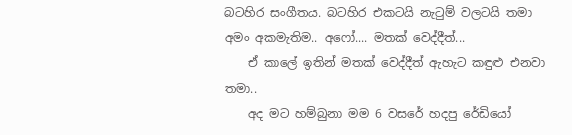බටහිර සංගීතය. බටහිර එකටයි නැටුම් වලටයි තමා අමං අකමැතිම.. අෆෝ.... මතක් වෙද්දීත්...
    ඒ කාලේ ඉතින් මතක් වෙද්දීත් ඇහැට කඳුළු එනවා තමා..
    අද මට හම්බුනා මම 6 වසරේ හදපු රේඩියෝ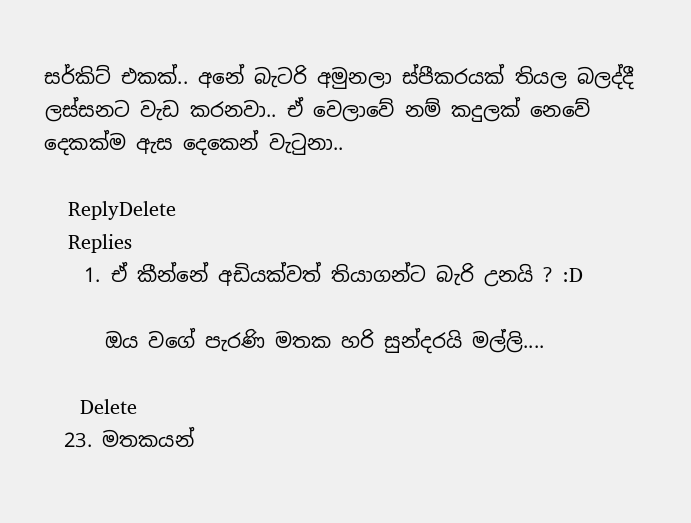සර්කිට් එකක්.. අනේ බැටරි අමුනලා ස්පීකරයක් තියල බලද්දී ලස්සනට වැඩ කරනවා.. ඒ වෙලාවේ නම් කදුලක් නෙවේ දෙකක්ම ඇස දෙකෙන් වැටුනා..

    ReplyDelete
    Replies
    1. ඒ කීන්නේ අඩියක්වත් තියාගන්ට බැරි උනයි ? :D

      ඔය වගේ පැරණි මතක හරි සුන්දරයි මල්ලි....

      Delete
  23. මතකයන්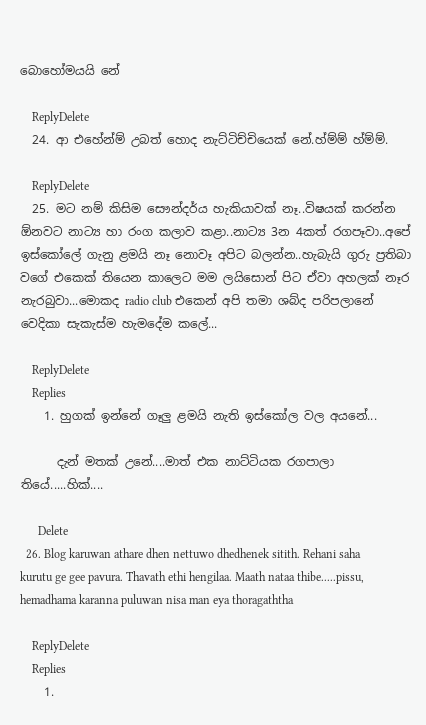බොහෝමයයි නේ

    ReplyDelete
  24. ආ එහේන්ම් උබත් හොද නැට්ටිච්චියෙක් නේ.හ්ම්ම් හ්ම්ම්.

    ReplyDelete
  25. මට නම් කිසිම සෞන්දර්ය හැකියාවක් නෑ..විෂයක් කරන්න ඕනවට නාට්‍ය හා රංග කලාව කළා..නාට්‍ය 3න 4කත් රගපෑවා..අපේ ඉස්කෝලේ ගැනු ළමයි නෑ නොවෑ අපිට බලන්න..හැබැයි ගුරු ප්‍රතිබා වගේ එකෙක් තියෙන කාලෙට මම ලයිසොන් පිට ඒවා අහලක් නෑර නැරබුවා...මොකද radio club එකෙන් අපි තමා ශබ්ද පරිපලානේ වෙදිකා සැකැස්ම හැමදේම කලේ...

    ReplyDelete
    Replies
    1. හුගක් ඉන්නේ ගෑලු ළමයි නැති ඉස්කෝල වල අයනේ...

      දැන් මතක් උනේ....මාත් එක නාට්ටියක රගපාලා තියේ.....හික්....

      Delete
  26. Blog karuwan athare dhen nettuwo dhedhenek sitith. Rehani saha kurutu ge gee pavura. Thavath ethi hengilaa. Maath nataa thibe.....pissu, hemadhama karanna puluwan nisa man eya thoragaththa

    ReplyDelete
    Replies
    1.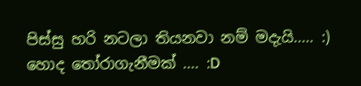පිස්සු හරි නටලා තියනවා නම් මදැයි..... :) හොද තෝරාගැනීමක් .... :D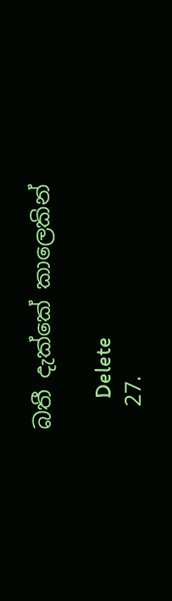බතී දැක්කේ කාලෙකින්

      Delete
  27.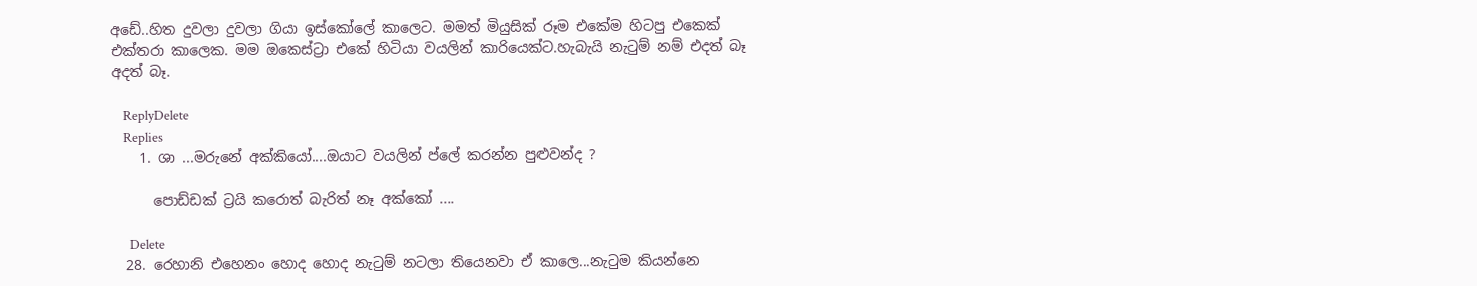අඩේ..හිත දුවලා දුවලා ගියා ඉස්කෝලේ කාලෙට. මමත් මියුසික් රූම එකේම හිටපු එකෙක් එක්තරා කාලෙක. මම ඔකෙස්ට්‍රා එකේ හිටියා වයලින් කාරියෙක්ට.හැබැයි නැටුම් නම් එදත් බෑ අදත් බෑ.

    ReplyDelete
    Replies
    1. ශා ...මරුනේ අක්කියෝ....ඔයාට වයලින් ප්ලේ කරන්න පුළුවන්ද ?

      පොඩ්ඩක් ට්‍රයි කරොත් බැරිත් නෑ අක්කෝ ....

      Delete
  28. රෙහානි එහෙනං හොද හොද නැටුම් නටලා තියෙනවා ඒ කාලෙ...නැටුම කියන්නෙ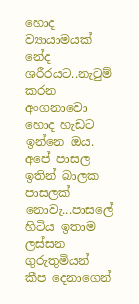හොද ව්‍යායාමයක් නේද ශරීරයට..නැටුම් කරන අංගනාවො හොද හැඩට ඉන්නෙ ඔය. අපේ පාසල ඉතින් බාලක පාසලක් නොවැ...පාසලේ හිටිය ඉතාම ලස්සන ගුරුතුමියන් කීප දෙනාගෙන්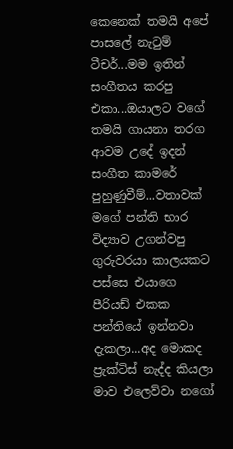කෙනෙක් තමයි අපේ පාසලේ නැටුම් ටීචර්...මම ඉතින් සංගීතය කරපු එකා...ඔයාලට වගේ තමයි ගායනා තරග ආවම උදේ ඉදන් සංගීත කාමරේ පුහුණුවීම්...වතාවක් මගේ පන්ති භාර විද්‍යාව උගන්වපු ගුරුවරයා කාලයකට පස්සෙ එයාගෙ පීරියඩ් එකක පන්තියේ ඉන්නවා දැකලා...අද මොකද ප්‍රැක්ටිස් නැද්ද කියලා මාව එලෙව්වා නගෝ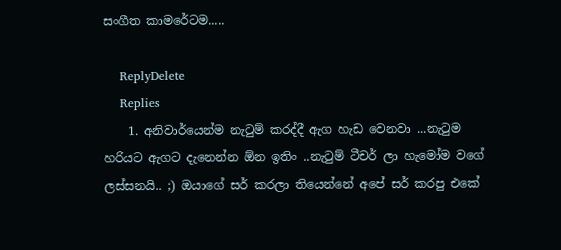සංගීත කාමරේටම.....

    ReplyDelete
    Replies
    1. අනිවාර්යෙන්ම නැටුම් කරද්දී ඇග හැඩ වෙනවා ...නැටුම හරියට ඇගට දැනෙන්න ඕන ඉතිං ..නැටුම් ටීචර් ලා හැමෝම වගේ ලස්සනයි.. ;) ඔයාගේ සර් කරලා තියෙන්නේ අපේ සර් කරපු එකේ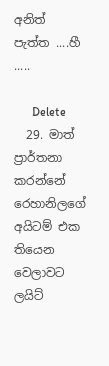අනිත් පැත්ත ....හී .....

      Delete
  29. මාත් ප්‍රාර්තනා කරන්නේ රෙහානිලගේ අයිටම් එක තියෙන වෙලාවට ලයිට්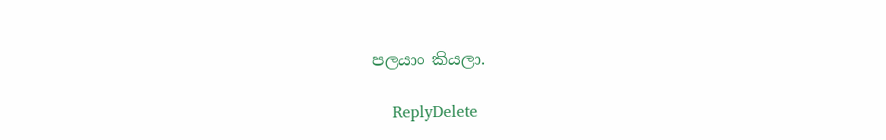පලයාං කියලා.

    ReplyDelete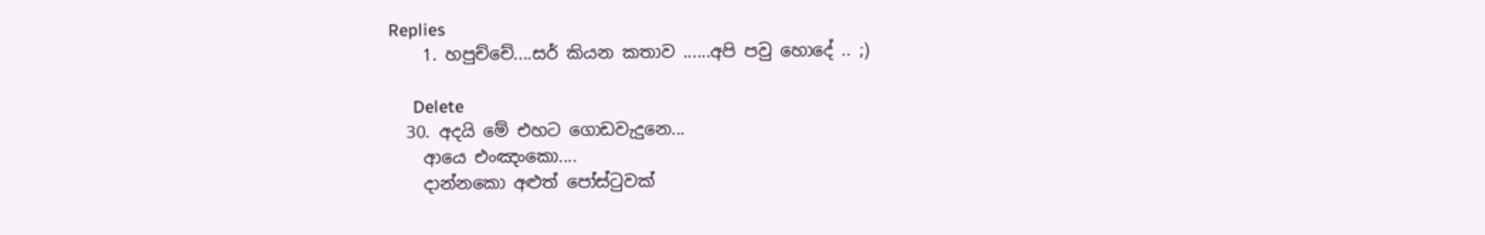Replies
    1. හපුච්චේ....සර් කියන කතාව ......අපි පවු හොදේ .. ;)

      Delete
  30. අදයි මේ එහට ගොඩවැදුනෙ...
    ආයෙ එංඤංකො....
    දාන්නකො අළුත් පෝස්ටුවක්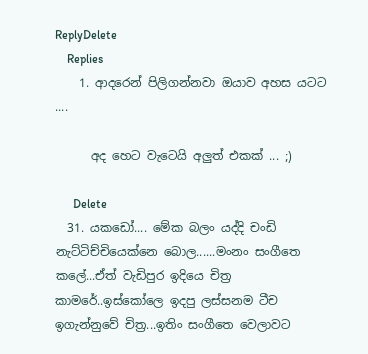ReplyDelete
    Replies
    1. ආදරෙන් පිලිගන්නවා ඔයාව අහස යටට ....

      අද හෙට වැටෙයි අලුත් එකක් ... ;)

      Delete
  31. යකඩෝ.... මේක බලං යද්දි චංඩි නැට්ටිච්චියෙක්නෙ බොල......මංනං සංගීතෙ කලේ...ඒත් වැඩිපුර ඉදියෙ චිත්‍ර කාමරේ..ඉස්කෝලෙ ඉදපු ලස්සනම ටීච ඉගැන්නුවේ චිත්‍ර...ඉතිං සංගීතෙ වෙලාවට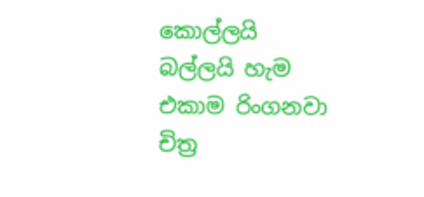කොල්ලයි බල්ලයි හැම එකාම රිංගනවා චිත්‍ර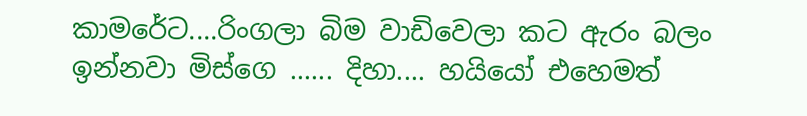කාමරේට....රිංගලා බිම වාඩිවෙලා කට ඇරං බලං ඉන්නවා මිස්ගෙ ...... දිහා.... හයියෝ එහෙමත්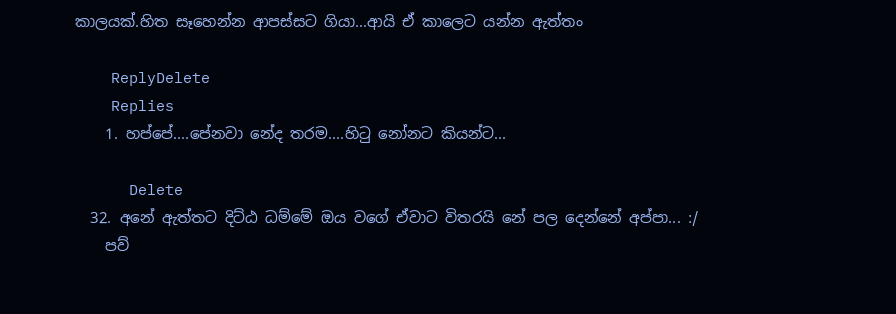කාලයක්.හිත සෑහෙන්න ආපස්සට ගියා...ආයි ඒ කාලෙට යන්න ඇත්තං

    ReplyDelete
    Replies
    1. හප්පේ....පේනවා නේද තරම....හිටු නෝනට කියන්ට...

      Delete
  32. අනේ ඇත්තට දිට්ඨ ධම්මේ ඔය වගේ ඒවාට විතරයි නේ පල දෙන්නේ අප්පා... :/
    පව්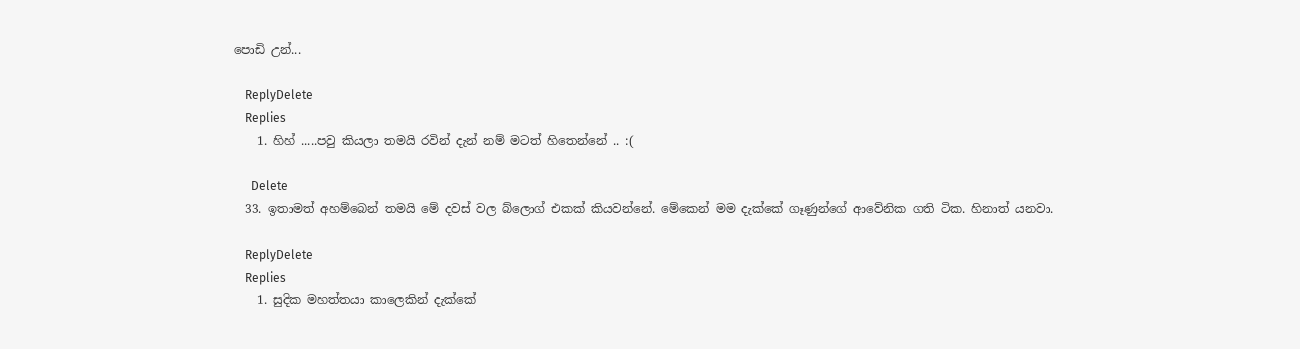පොඩි උන්...

    ReplyDelete
    Replies
    1. හිහ් .....පවු කියලා තමයි රවින් දැන් නම් මටත් හිතෙන්නේ .. :(

      Delete
  33. ඉතාමත් අහම්බෙන් තමයි මේ දවස් වල බ්ලොග් එකක් කියවන්නේ. මේකෙන් මම දැක්කේ ගෑණුන්ගේ ආවේනික ගති ටික. හිනාත් යනවා.

    ReplyDelete
    Replies
    1. සුදික මහත්තයා කාලෙකින් දැක්කේ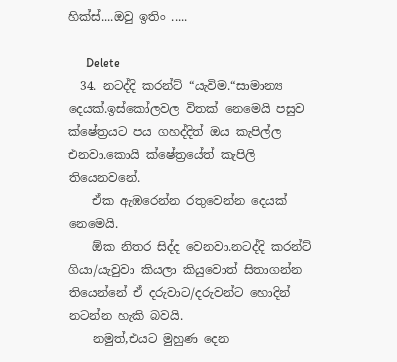හික්ස්....ඔවු ඉතිං .....

      Delete
  34. නටද්දි කරන්ට් “යැවිම.“සාමාන්‍ය දෙයක්.ඉස්කෝලවල විතක් නෙමෙයි පසුව ක්ෂේත්‍රයට පය ගහද්දිත් ඔය කැපිල්ල එනවා.කොයි ක්ෂේත්‍රයේත් කැපිලි තියෙනවනේ.
    ඒක ඇඹරෙන්න රතුවෙන්න දෙයක් නෙමෙයි.
    ඕක නිතර සිද්ද වෙනවා.නටද්දි කරන්ට් ගියා/යැවුවා කියලා කියුවොත් සිතාගන්න තියෙන්නේ ඒ දරුවාට/දරුවන්ට හොදින් නටන්න හැකි බවයි.
    නමුත්,එයට මුහුණ දෙන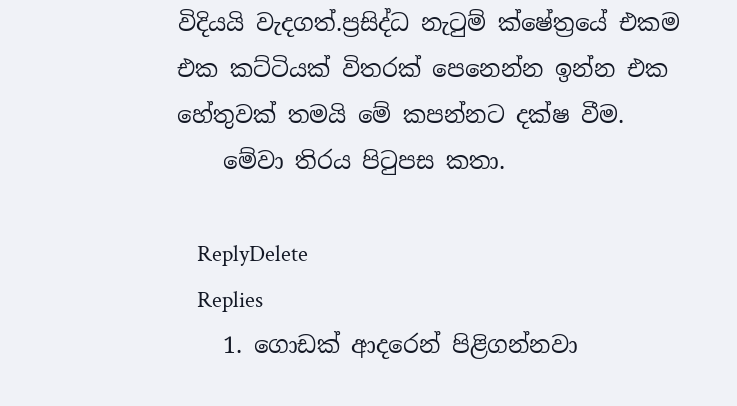විදියයි වැදගත්.ප්‍රසිද්ධ නැටුම් ක්ෂේත්‍රයේ එකම එක කට්ටියක් විතරක් පෙනෙන්න ඉන්න එක හේතුවක් තමයි මේ කපන්නට දක්ෂ වීම.
    මේවා තිරය පිටුපස කතා.

    ReplyDelete
    Replies
    1. ගොඩක් ආදරෙන් පිළිගන්නවා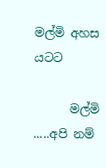මල්මි අහස යටට

      මල්මි .....අපි නම්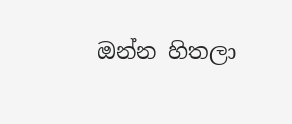ඔන්න හිතලා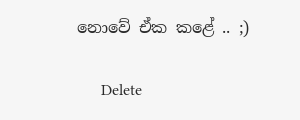නොවේ ඒක කළේ .. ;)

      Delete